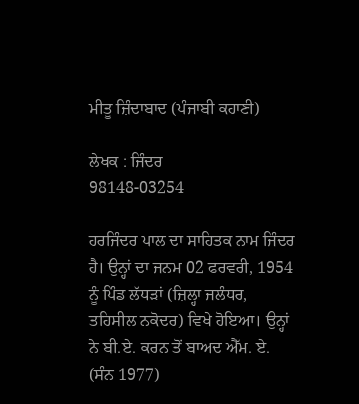ਮੀਤੂ ਜ਼ਿੰਦਾਬਾਦ (ਪੰਜਾਬੀ ਕਹਾਣੀ)

ਲੇਖਕ : ਜਿੰਦਰ
98148-03254

ਹਰਜਿੰਦਰ ਪਾਲ ਦਾ ਸਾਹਿਤਕ ਨਾਮ ਜਿੰਦਰ ਹੈ। ਉਨ੍ਹਾਂ ਦਾ ਜਨਮ 02 ਫਰਵਰੀ, 1954 ਨੂੰ ਪਿੰਡ ਲੱਧੜਾਂ (ਜ਼ਿਲ੍ਹਾ ਜਲੰਧਰ, ਤਹਿਸੀਲ ਨਕੋਦਰ) ਵਿਖੇ ਹੋਇਆ। ਉਨ੍ਹਾਂ ਨੇ ਬੀ.ਏ. ਕਰਨ ਤੋਂ ਬਾਅਦ ਐੱਮ. ਏ. (ਸੰਨ 1977)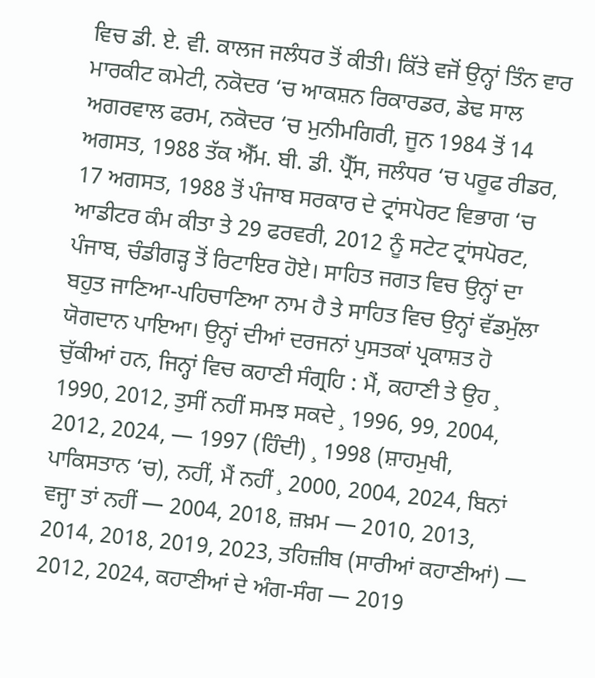ਵਿਚ ਡੀ. ਏ. ਵੀ. ਕਾਲਜ ਜਲੰਧਰ ਤੋਂ ਕੀਤੀ। ਕਿੱਤੇ ਵਜੋਂ ਉਨ੍ਹਾਂ ਤਿੰਨ ਵਾਰ ਮਾਰਕੀਟ ਕਮੇਟੀ, ਨਕੋਦਰ ‘ਚ ਆਕਸ਼ਨ ਰਿਕਾਰਡਰ, ਡੇਢ ਸਾਲ ਅਗਰਵਾਲ ਫਰਮ, ਨਕੋਦਰ ‘ਚ ਮੁਨੀਮਗਿਰੀ, ਜੂਨ 1984 ਤੋਂ 14 ਅਗਸਤ, 1988 ਤੱਕ ਐੱਮ. ਬੀ. ਡੀ. ਪ੍ਰੈੱਸ, ਜਲੰਧਰ ‘ਚ ਪਰੂਫ ਰੀਡਰ, 17 ਅਗਸਤ, 1988 ਤੋਂ ਪੰਜਾਬ ਸਰਕਾਰ ਦੇ ਟ੍ਰਾਂਸਪੋਰਟ ਵਿਭਾਗ ‘ਚ ਆਡੀਟਰ ਕੰਮ ਕੀਤਾ ਤੇ 29 ਫਰਵਰੀ, 2012 ਨੂੰ ਸਟੇਟ ਟ੍ਰਾਂਸਪੋਰਟ, ਪੰਜਾਬ, ਚੰਡੀਗੜ੍ਹ ਤੋਂ ਰਿਟਾਇਰ ਹੋਏ। ਸਾਹਿਤ ਜਗਤ ਵਿਚ ਉਨ੍ਹਾਂ ਦਾ ਬਹੁਤ ਜਾਣਿਆ-ਪਹਿਚਾਣਿਆ ਨਾਮ ਹੈ ਤੇ ਸਾਹਿਤ ਵਿਚ ਉਨ੍ਹਾਂ ਵੱਡਮੁੱਲਾ ਯੋਗਦਾਨ ਪਾਇਆ। ਉਨ੍ਹਾਂ ਦੀਆਂ ਦਰਜਨਾਂ ਪੁਸਤਕਾਂ ਪ੍ਰਕਾਸ਼ਤ ਹੋ ਚੁੱਕੀਆਂ ਹਨ, ਜਿਨ੍ਹਾਂ ਵਿਚ ਕਹਾਣੀ ਸੰਗ੍ਰਹਿ : ਮੈਂ, ਕਹਾਣੀ ਤੇ ਉਹ ¸ 1990, 2012, ਤੁਸੀਂ ਨਹੀਂ ਸਮਝ ਸਕਦੇ ¸ 1996, 99, 2004, 2012, 2024, — 1997 (ਹਿੰਦੀ) ¸ 1998 (ਸ਼ਾਹਮੁਖੀ, ਪਾਕਿਸਤਾਨ ‘ਚ), ਨਹੀਂ, ਮੈਂ ਨਹੀਂ ¸ 2000, 2004, 2024, ਬਿਨਾਂ ਵਜ੍ਹਾ ਤਾਂ ਨਹੀਂ — 2004, 2018, ਜ਼ਖ਼ਮ — 2010, 2013, 2014, 2018, 2019, 2023, ਤਹਿਜ਼ੀਬ (ਸਾਰੀਆਂ ਕਹਾਣੀਆਂ) — 2012, 2024, ਕਹਾਣੀਆਂ ਦੇ ਅੰਗ-ਸੰਗ — 2019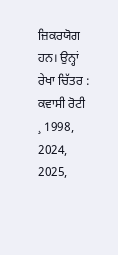ਜ਼ਿਕਰਯੋਗ ਹਨ। ਉਨ੍ਹਾਂ ਰੇਖਾ ਚਿੱਤਰ : ਕਵਾਸੀ ਰੋਟੀ ¸ 1998, 2024, 2025,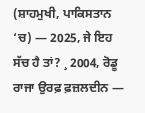(ਸ਼ਾਹਮੁਖੀ, ਪਾਕਿਸਤਾਨ ‘ਚ) — 2025, ਜੇ ਇਹ ਸੱਚ ਹੈ ਤਾਂ? ¸ 2004, ਰੋਡੂ ਰਾਜਾ ਉਰਫ਼ ਫ਼ਜ਼ਲਦੀਨ —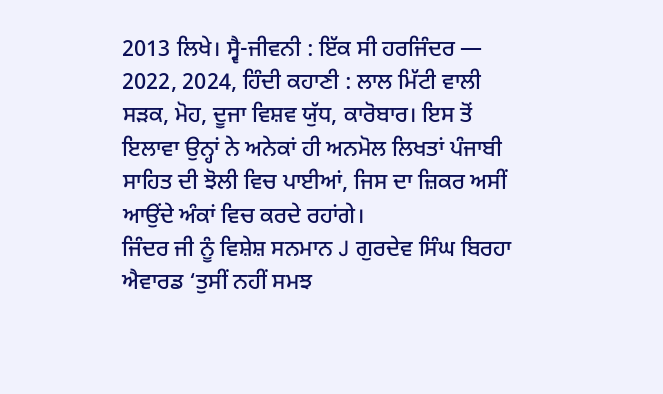2013 ਲਿਖੇ। ਸ੍ਵੈ-ਜੀਵਨੀ : ਇੱਕ ਸੀ ਹਰਜਿੰਦਰ — 2022, 2024, ਹਿੰਦੀ ਕਹਾਣੀ : ਲਾਲ ਮਿੱਟੀ ਵਾਲੀ ਸੜਕ, ਮੋਹ, ਦੂਜਾ ਵਿਸ਼ਵ ਯੁੱਧ, ਕਾਰੋਬਾਰ। ਇਸ ਤੋਂ ਇਲਾਵਾ ਉਨ੍ਹਾਂ ਨੇ ਅਨੇਕਾਂ ਹੀ ਅਨਮੋਲ ਲਿਖਤਾਂ ਪੰਜਾਬੀ ਸਾਹਿਤ ਦੀ ਝੋਲੀ ਵਿਚ ਪਾਈਆਂ, ਜਿਸ ਦਾ ਜ਼ਿਕਰ ਅਸੀਂ ਆਉਂਦੇ ਅੰਕਾਂ ਵਿਚ ਕਰਦੇ ਰਹਾਂਗੇ।
ਜਿੰਦਰ ਜੀ ਨੂੰ ਵਿਸ਼ੇਸ਼ ਸਨਮਾਨ J ਗੁਰਦੇਵ ਸਿੰਘ ਬਿਰਹਾ ਐਵਾਰਡ ‘ਤੁਸੀਂ ਨਹੀਂ ਸਮਝ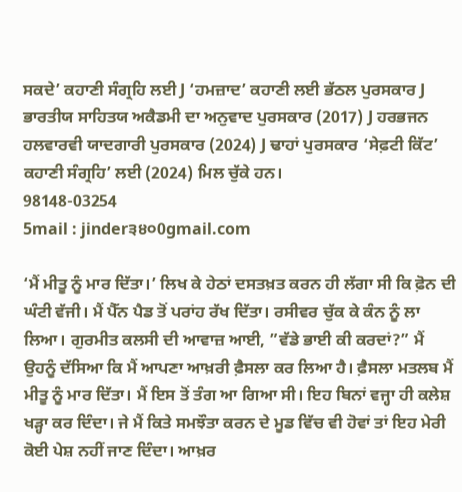ਸਕਦੇ’ ਕਹਾਣੀ ਸੰਗ੍ਰਹਿ ਲਈ J ‘ਹਮਜ਼ਾਦ’ ਕਹਾਣੀ ਲਈ ਭੱਠਲ ਪੁਰਸਕਾਰ J ਭਾਰਤੀਯ ਸਾਹਿਤਯ ਅਕੈਡਮੀ ਦਾ ਅਨੁਵਾਦ ਪੁਰਸਕਾਰ (2017) J ਹਰਭਜਨ ਹਲਵਾਰਵੀ ਯਾਦਗਾਰੀ ਪੁਰਸਕਾਰ (2024) J ਢਾਹਾਂ ਪੁਰਸਕਾਰ ‘ਸੇਫ਼ਟੀ ਕਿੱਟ’ ਕਹਾਣੀ ਸੰਗ੍ਰਹਿ’ ਲਈ (2024) ਮਿਲ ਚੁੱਕੇ ਹਨ।
98148-03254
5mail : jinder੩੪੦0gmail.com

‘ਮੈਂ ਮੀਤੂ ਨੂੰ ਮਾਰ ਦਿੱਤਾ।’ ਲਿਖ ਕੇ ਹੇਠਾਂ ਦਸਤਖ਼ਤ ਕਰਨ ਹੀ ਲੱਗਾ ਸੀ ਕਿ ਫ਼ੋਨ ਦੀ ਘੰਟੀ ਵੱਜੀ। ਮੈਂ ਪੈੱਨ ਪੈਡ ਤੋਂ ਪਰਾਂਹ ਰੱਖ ਦਿੱਤਾ। ਰਸੀਵਰ ਚੁੱਕ ਕੇ ਕੰਨ ਨੂੰ ਲਾ ਲਿਆ। ਗੁਰਮੀਤ ਕਲਸੀ ਦੀ ਆਵਾਜ਼ ਆਈ, ”ਵੱਡੇ ਭਾਈ ਕੀ ਕਰਦਾਂ?” ਮੈਂ ਉਹਨੂੰ ਦੱਸਿਆ ਕਿ ਮੈਂ ਆਪਣਾ ਆਖ਼ਰੀ ਫ਼ੈਸਲਾ ਕਰ ਲਿਆ ਹੈ। ਫ਼ੈਸਲਾ ਮਤਲਬ ਮੈਂ ਮੀਤੂ ਨੂੰ ਮਾਰ ਦਿੱਤਾ। ਮੈਂ ਇਸ ਤੋਂ ਤੰਗ ਆ ਗਿਆ ਸੀ। ਇਹ ਬਿਨਾਂ ਵਜ੍ਹਾ ਹੀ ਕਲੇਸ਼ ਖੜ੍ਹਾ ਕਰ ਦਿੰਦਾ। ਜੇ ਮੈਂ ਕਿਤੇ ਸਮਝੌਤਾ ਕਰਨ ਦੇ ਮੂਡ ਵਿੱਚ ਵੀ ਹੋਵਾਂ ਤਾਂ ਇਹ ਮੇਰੀ ਕੋਈ ਪੇਸ਼ ਨਹੀਂ ਜਾਣ ਦਿੰਦਾ। ਆਖ਼ਰ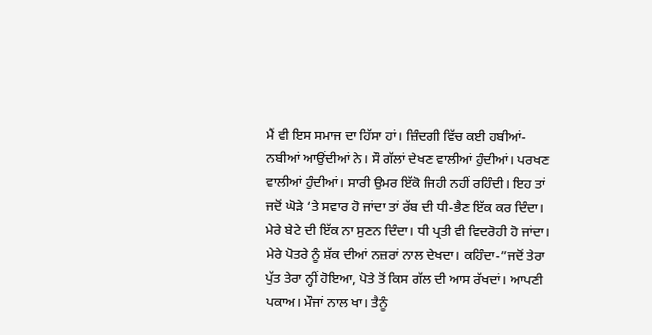ਮੈਂ ਵੀ ਇਸ ਸਮਾਜ ਦਾ ਹਿੱਸਾ ਹਾਂ। ਜ਼ਿੰਦਗੀ ਵਿੱਚ ਕਈ ਹਬੀਆਂ-ਨਬੀਆਂ ਆਉਂਦੀਆਂ ਨੇ। ਸੌ ਗੱਲਾਂ ਦੇਖਣ ਵਾਲੀਆਂ ਹੁੰਦੀਆਂ। ਪਰਖਣ ਵਾਲੀਆਂ ਹੁੰਦੀਆਂ। ਸਾਰੀ ਉਮਰ ਇੱਕੋ ਜਿਹੀ ਨਹੀਂ ਰਹਿੰਦੀ। ਇਹ ਤਾਂ ਜਦੋਂ ਘੋੜੇ ‘ਤੇ ਸਵਾਰ ਹੋ ਜਾਂਦਾ ਤਾਂ ਰੱਬ ਦੀ ਧੀ-ਭੈਣ ਇੱਕ ਕਰ ਦਿੰਦਾ। ਮੇਰੇ ਬੇਟੇ ਦੀ ਇੱਕ ਨਾ ਸੁਣਨ ਦਿੰਦਾ। ਧੀ ਪ੍ਰਤੀ ਵੀ ਵਿਦਰੋਹੀ ਹੋ ਜਾਂਦਾ। ਮੇਰੇ ਪੋਤਰੇ ਨੂੰ ਸ਼ੱਕ ਦੀਆਂ ਨਜ਼ਰਾਂ ਨਾਲ ਦੇਖਦਾ। ਕਹਿੰਦਾ-”ਜਦੋਂ ਤੇਰਾ ਪੁੱਤ ਤੇਰਾ ਨ੍ਹੀਂ ਹੋਇਆ, ਪੋਤੇ ਤੋਂ ਕਿਸ ਗੱਲ ਦੀ ਆਸ ਰੱਖਦਾਂ। ਆਪਣੀ ਪਕਾਅ। ਮੌਜਾਂ ਨਾਲ ਖਾ। ਤੈਨੂੰ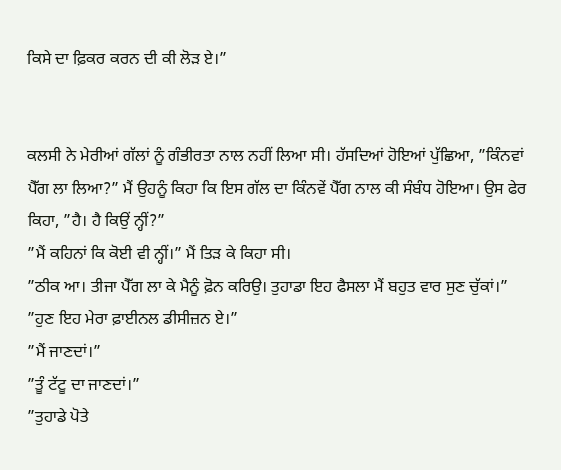ਕਿਸੇ ਦਾ ਫ਼ਿਕਰ ਕਰਨ ਦੀ ਕੀ ਲੋੜ ਏ।”


ਕਲਸੀ ਨੇ ਮੇਰੀਆਂ ਗੱਲਾਂ ਨੂੰ ਗੰਭੀਰਤਾ ਨਾਲ ਨਹੀਂ ਲਿਆ ਸੀ। ਹੱਸਦਿਆਂ ਹੋਇਆਂ ਪੁੱਛਿਆ, ”ਕਿੰਨਵਾਂ ਪੈੱਗ ਲਾ ਲਿਆ?” ਮੈਂ ਉਹਨੂੰ ਕਿਹਾ ਕਿ ਇਸ ਗੱਲ ਦਾ ਕਿੰਨਵੇਂ ਪੈੱਗ ਨਾਲ ਕੀ ਸੰਬੰਧ ਹੋਇਆ। ਉਸ ਫੇਰ ਕਿਹਾ, ”ਹੈ। ਹੈ ਕਿਉਂ ਨ੍ਹੀਂ?”
”ਮੈਂ ਕਹਿਨਾਂ ਕਿ ਕੋਈ ਵੀ ਨ੍ਹੀਂ।” ਮੈਂ ਤਿੜ ਕੇ ਕਿਹਾ ਸੀ।
”ਠੀਕ ਆ। ਤੀਜਾ ਪੈੱਗ ਲਾ ਕੇ ਮੈਨੂੰ ਫ਼ੋਨ ਕਰਿਉ। ਤੁਹਾਡਾ ਇਹ ਫੈਸਲਾ ਮੈਂ ਬਹੁਤ ਵਾਰ ਸੁਣ ਚੁੱਕਾਂ।”
”ਹੁਣ ਇਹ ਮੇਰਾ ਫ਼ਾਈਨਲ ਡੀਸੀਜ਼ਨ ਏ।”
”ਮੈਂ ਜਾਣਦਾਂ।”
”ਤੂੰ ਟੱਟੂ ਦਾ ਜਾਣਦਾਂ।”
”ਤੁਹਾਡੇ ਪੋਤੇ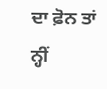ਦਾ ਫ਼ੋਨ ਤਾਂ ਨ੍ਹੀਂ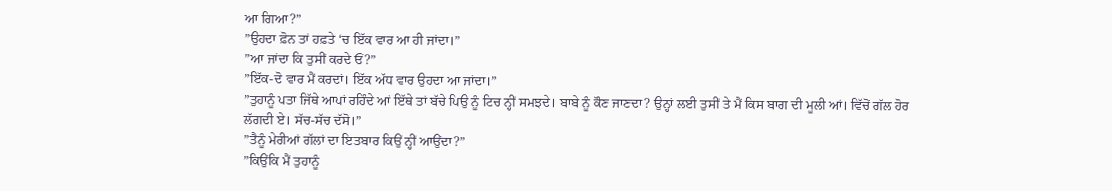ਆ ਗਿਆ?”
”ਉਹਦਾ ਫ਼ੋਨ ਤਾਂ ਹਫ਼ਤੇ ‘ਚ ਇੱਕ ਵਾਰ ਆ ਹੀ ਜਾਂਦਾ।”
”ਆ ਜਾਂਦਾ ਕਿ ਤੁਸੀਂ ਕਰਦੇ ਓਂ?”
”ਇੱਕ-ਦੋ ਵਾਰ ਮੈਂ ਕਰਦਾਂ। ਇੱਕ ਅੱਧ ਵਾਰ ਉਹਦਾ ਆ ਜਾਂਦਾ।”
”ਤੁਹਾਨੂੰ ਪਤਾ ਜਿੱਥੇ ਆਪਾਂ ਰਹਿੰਦੇ ਆਂ ਇੱਥੇ ਤਾਂ ਬੱਚੇ ਪਿਉ ਨੂੰ ਟਿਚ ਨ੍ਹੀਂ ਸਮਝਦੇ। ਬਾਬੇ ਨੂੰ ਕੌਣ ਜਾਣਦਾ? ਉਨ੍ਹਾਂ ਲਈ ਤੁਸੀਂ ਤੇ ਮੈਂ ਕਿਸ ਬਾਗ ਦੀ ਮੂਲੀ ਆਂ। ਵਿੱਚੋਂ ਗੱਲ ਹੋਰ ਲੱਗਦੀ ਏ। ਸੱਚ-ਸੱਚ ਦੱਸੋ।”
”ਤੈਨੂੰ ਮੇਰੀਆਂ ਗੱਲਾਂ ਦਾ ਇਤਬਾਰ ਕਿਉਂ ਨ੍ਹੀਂ ਆਉਂਦਾ?”
”ਕਿਉਂਕਿ ਮੈਂ ਤੁਹਾਨੂੰ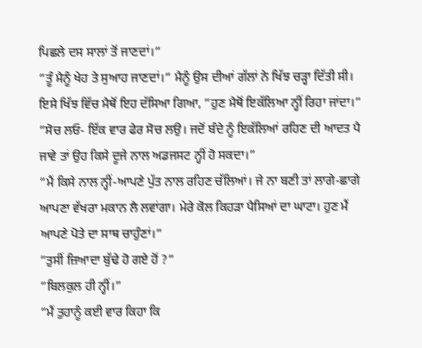ਪਿਛਲੇ ਦਸ ਸਾਲਾਂ ਤੋਂ ਜਾਣਦਾਂ।”
”ਤੂੰ ਮੈਨੂੰ ਖੇਹ ਤੇ ਸੁਆਹ ਜਾਣਦਾਂ।” ਮੈਨੂੰ ਉਸ ਦੀਆਂ ਗੱਲਾਂ ਨੇ ਖਿੱਝ ਚੜ੍ਹਾ ਦਿੱਤੀ ਸੀ। ਇਸੇ ਖਿੱਝ ਵਿੱਚ ਮੈਥੋਂ ਇਹ ਦੱਸਿਆ ਗਿਆ, ”ਹੁਣ ਮੈਥੋਂ ਇਕੱਲਿਆ ਨ੍ਹੀਂ ਰਿਹਾ ਜਾਂਦਾ।”
”ਸੋਚ ਲਓ- ਇੱਕ ਵਾਰ ਫੇਰ ਸੋਚ ਲਉ। ਜਦੋਂ ਬੰਦੇ ਨੂੰ ਇਕੱਲਿਆਂ ਰਹਿਣ ਦੀ ਆਦਤ ਪੈ ਜਾਵੇ ਤਾਂ ਉਹ ਕਿਸੇ ਦੂਜੇ ਨਾਲ ਅਡਜਸਟ ਨ੍ਹੀਂ ਹੋ ਸਕਦਾ।”
”ਮੈਂ ਕਿਸੇ ਨਾਲ ਨ੍ਹੀਂ-ਆਪਣੇ ਪੁੱਤ ਨਾਲ ਰਹਿਣ ਚੱਲਿਆਂ। ਜੇ ਨਾ ਬਣੀ ਤਾਂ ਲਾਗੇ-ਛਾਗੇ ਆਪਣਾ ਵੱਖਰਾ ਮਕਾਨ ਲੈ ਲਵਾਂਗਾ। ਮੇਰੇ ਕੋਲ ਕਿਹੜਾ ਪੈਸਿਆਂ ਦਾ ਘਾਟਾ। ਹੁਣ ਮੈਂ ਆਪਣੇ ਪੋਤੇ ਦਾ ਸਾਥ ਚਾਹੁੰਣਾਂ।”
”ਤੁਸੀਂ ਜ਼ਿਆਦਾ ਬੁੱਢੇ ਹੋ ਗਏ ਹੋਂ ?”
”ਬਿਲਕੁਲ ਹੀ ਨ੍ਹੀਂ।”
”ਮੈਂ ਤੁਹਾਨੂੰ ਕਈ ਵਾਰ ਕਿਹਾ ਕਿ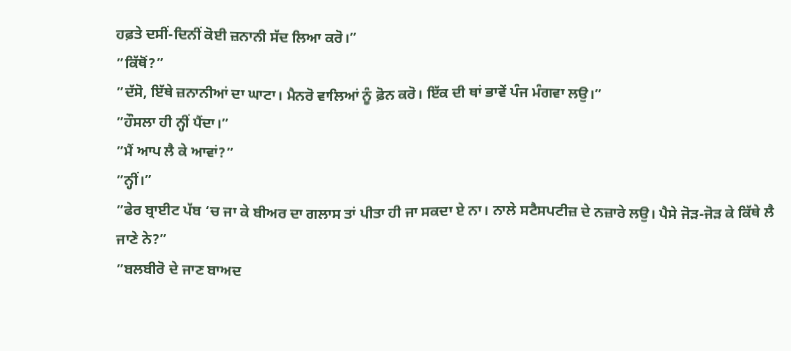ਹਫ਼ਤੇ ਦਸੀਂ-ਦਿਨੀਂ ਕੋਈ ਜ਼ਨਾਨੀ ਸੱਦ ਲਿਆ ਕਰੋ।”
”ਕਿੱਥੋਂ?”
”ਦੱਸੋ, ਇੱਥੇ ਜ਼ਨਾਨੀਆਂ ਦਾ ਘਾਟਾ। ਮੈਨਰੋ ਵਾਲਿਆਂ ਨੂੰ ਫ਼ੋਨ ਕਰੋ। ਇੱਕ ਦੀ ਥਾਂ ਭਾਵੇਂ ਪੰਜ ਮੰਗਵਾ ਲਉ।”
”ਹੌਸਲਾ ਹੀ ਨ੍ਹੀਂ ਪੈਂਦਾ।”
”ਮੈਂ ਆਪ ਲੈ ਕੇ ਆਵਾਂ?”
”ਨ੍ਹੀਂ।”
”ਫੇਰ ਬ੍ਰਾਈਟ ਪੱਬ ‘ਚ ਜਾ ਕੇ ਬੀਅਰ ਦਾ ਗਲਾਸ ਤਾਂ ਪੀਤਾ ਹੀ ਜਾ ਸਕਦਾ ਏ ਨਾ। ਨਾਲੇ ਸਟੈਸਪਟੀਜ਼ ਦੇ ਨਜ਼ਾਰੇ ਲਉ। ਪੈਸੇ ਜੋੜ-ਜੋੜ ਕੇ ਕਿੱਥੇ ਲੈ ਜਾਣੇ ਨੇ?”
”ਬਲਬੀਰੋ ਦੇ ਜਾਣ ਬਾਅਦ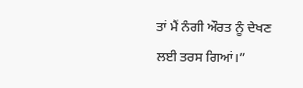ਤਾਂ ਮੈਂ ਨੰਗੀ ਔਰਤ ਨੂੰ ਦੇਖਣ ਲਈ ਤਰਸ ਗਿਆਂ।”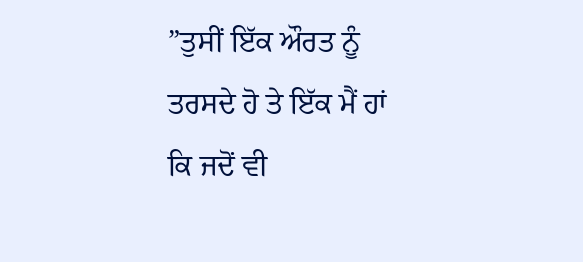”ਤੁਸੀਂ ਇੱਕ ਔਰਤ ਨੂੰ ਤਰਸਦੇ ਹੋ ਤੇ ਇੱਕ ਮੈਂ ਹਾਂ ਕਿ ਜਦੋਂ ਵੀ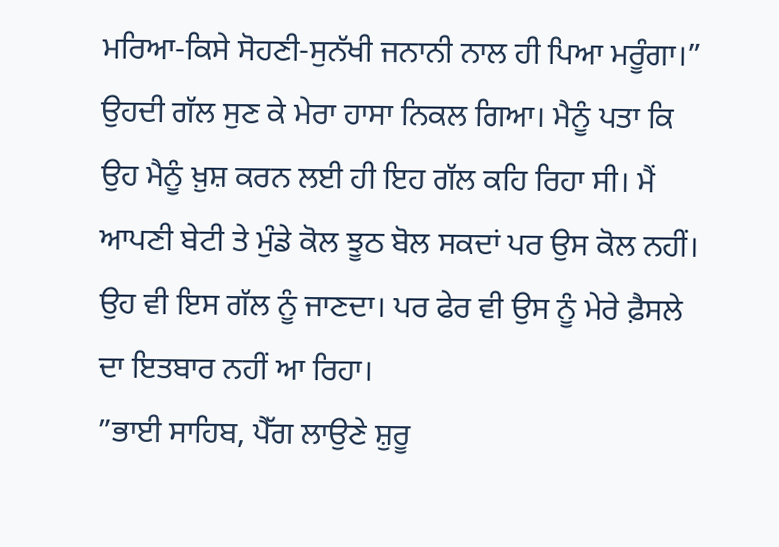ਮਰਿਆ-ਕਿਸੇ ਸੋਹਣੀ-ਸੁਨੱਖੀ ਜਨਾਨੀ ਨਾਲ ਹੀ ਪਿਆ ਮਰੂੰਗਾ।”
ਉਹਦੀ ਗੱਲ ਸੁਣ ਕੇ ਮੇਰਾ ਹਾਸਾ ਨਿਕਲ ਗਿਆ। ਮੈਨੂੰ ਪਤਾ ਕਿ ਉਹ ਮੈਨੂੰ ਖ਼ੁਸ਼ ਕਰਨ ਲਈ ਹੀ ਇਹ ਗੱਲ ਕਹਿ ਰਿਹਾ ਸੀ। ਮੈਂ ਆਪਣੀ ਬੇਟੀ ਤੇ ਮੁੰਡੇ ਕੋਲ ਝੂਠ ਬੋਲ ਸਕਦਾਂ ਪਰ ਉਸ ਕੋਲ ਨਹੀਂ। ਉਹ ਵੀ ਇਸ ਗੱਲ ਨੂੰ ਜਾਣਦਾ। ਪਰ ਫੇਰ ਵੀ ਉਸ ਨੂੰ ਮੇਰੇ ਫ਼ੈਸਲੇ ਦਾ ਇਤਬਾਰ ਨਹੀਂ ਆ ਰਿਹਾ।
”ਭਾਈ ਸਾਹਿਬ, ਪੈੱਗ ਲਾਉਣੇ ਸ਼ੁਰੂ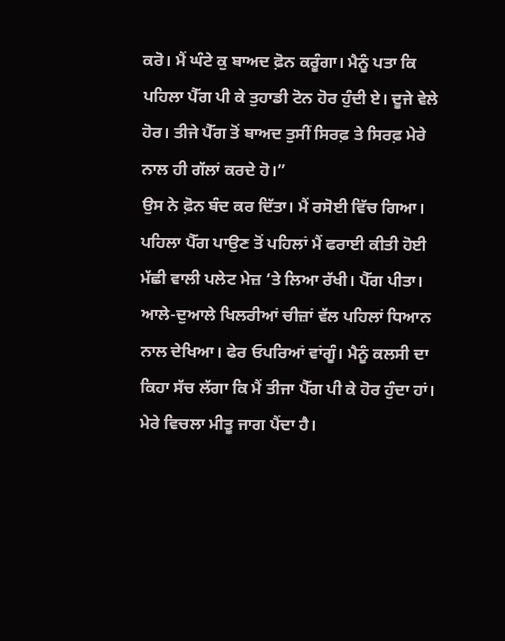ਕਰੋ। ਮੈਂ ਘੰਟੇ ਕੁ ਬਾਅਦ ਫ਼ੋਨ ਕਰੂੰਗਾ। ਮੈਨੂੰ ਪਤਾ ਕਿ ਪਹਿਲਾ ਪੈੱਗ ਪੀ ਕੇ ਤੁਹਾਡੀ ਟੋਨ ਹੋਰ ਹੁੰਦੀ ਏ। ਦੂਜੇ ਵੇਲੇ ਹੋਰ। ਤੀਜੇ ਪੈੱਗ ਤੋਂ ਬਾਅਦ ਤੁਸੀਂ ਸਿਰਫ਼ ਤੇ ਸਿਰਫ਼ ਮੇਰੇ ਨਾਲ ਹੀ ਗੱਲਾਂ ਕਰਦੇ ਹੋ।”
ਉਸ ਨੇ ਫ਼ੋਨ ਬੰਦ ਕਰ ਦਿੱਤਾ। ਮੈਂ ਰਸੋਈ ਵਿੱਚ ਗਿਆ। ਪਹਿਲਾ ਪੈੱਗ ਪਾਉਣ ਤੋਂ ਪਹਿਲਾਂ ਮੈਂ ਫਰਾਈ ਕੀਤੀ ਹੋਈ ਮੱਛੀ ਵਾਲੀ ਪਲੇਟ ਮੇਜ਼ ‘ਤੇ ਲਿਆ ਰੱਖੀ। ਪੈੱਗ ਪੀਤਾ। ਆਲੇ-ਦੁਆਲੇ ਖਿਲਰੀਆਂ ਚੀਜ਼ਾਂ ਵੱਲ ਪਹਿਲਾਂ ਧਿਆਨ ਨਾਲ ਦੇਖਿਆ। ਫੇਰ ਓਪਰਿਆਂ ਵਾਂਗੂੰ। ਮੈਨੂੰ ਕਲਸੀ ਦਾ ਕਿਹਾ ਸੱਚ ਲੱਗਾ ਕਿ ਮੈਂ ਤੀਜਾ ਪੈੱਗ ਪੀ ਕੇ ਹੋਰ ਹੁੰਦਾ ਹਾਂ। ਮੇਰੇ ਵਿਚਲਾ ਮੀਤੂ ਜਾਗ ਪੈਂਦਾ ਹੈ।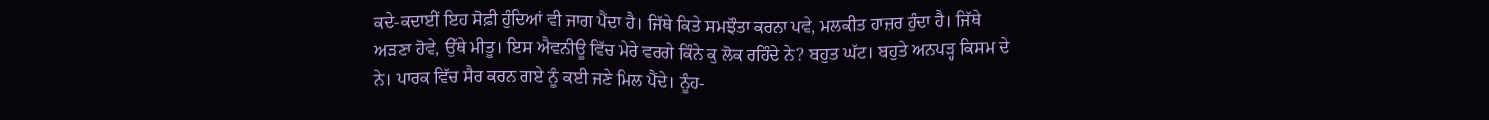ਕਦੇ-ਕਦਾਈਂ ਇਹ ਸੋਫ਼ੀ ਹੁੰਦਿਆਂ ਵੀ ਜਾਗ ਪੈਂਦਾ ਹੈ। ਜਿੱਥੇ ਕਿਤੇ ਸਮਝੌਤਾ ਕਰਨਾ ਪਵੇ, ਮਲਕੀਤ ਹਾਜ਼ਰ ਹੁੰਦਾ ਹੈ। ਜਿੱਥੇ ਅੜਣਾ ਹੋਵੇ, ਉੱਥੇ ਮੀਤੂ। ਇਸ ਐਵਨੀਊ ਵਿੱਚ ਮੇਰੇ ਵਰਗੇ ਕਿੰਨੇ ਕੁ ਲੋਕ ਰਹਿੰਦੇ ਨੇ? ਬਹੁਤ ਘੱਟ। ਬਹੁਤੇ ਅਨਪੜ੍ਹ ਕਿਸਮ ਦੇ ਨੇ। ਪਾਰਕ ਵਿੱਚ ਸੈਰ ਕਰਨ ਗਏ ਨੂੰ ਕਈ ਜਣੇ ਮਿਲ ਪੈਂਦੇ। ਨੂੰਹ-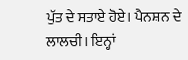ਪੁੱਤ ਦੇ ਸਤਾਏ ਹੋਏ। ਪੈਨਸ਼ਨ ਦੇ ਲਾਲਚੀ। ਇਨ੍ਹਾਂ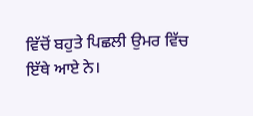ਵਿੱਚੋਂ ਬਹੁਤੇ ਪਿਛਲੀ ਉਮਰ ਵਿੱਚ ਇੱਥੇ ਆਏ ਨੇ।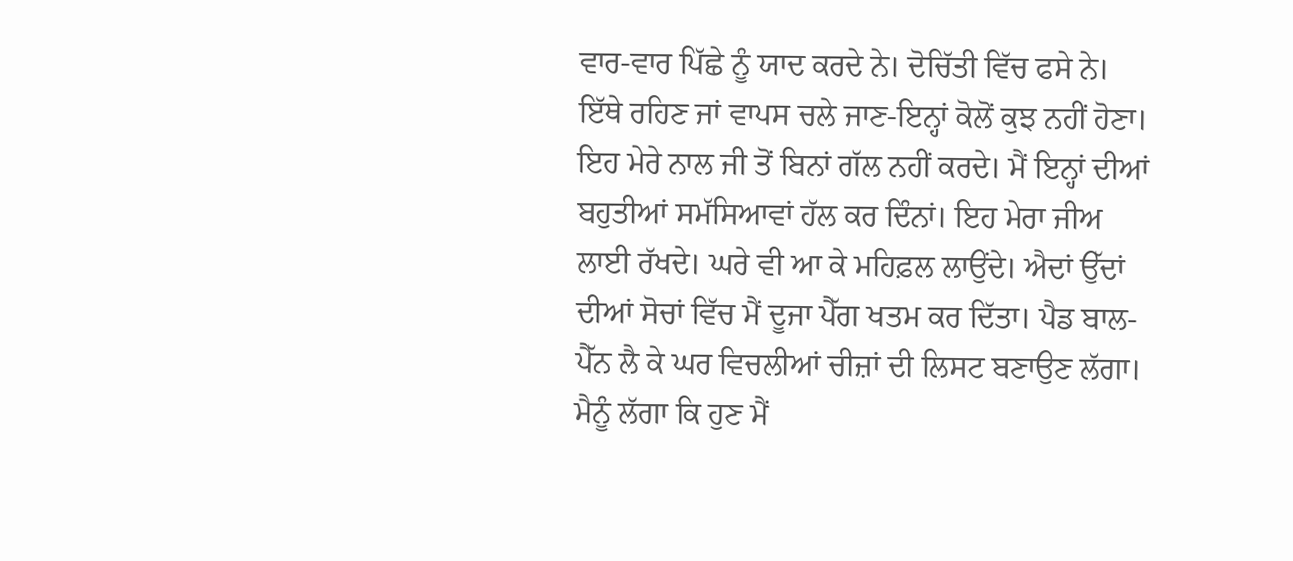ਵਾਰ-ਵਾਰ ਪਿੱਛੇ ਨੂੰ ਯਾਦ ਕਰਦੇ ਨੇ। ਦੋਚਿੱਤੀ ਵਿੱਚ ਫਸੇ ਨੇ। ਇੱਥੇ ਰਹਿਣ ਜਾਂ ਵਾਪਸ ਚਲੇ ਜਾਣ-ਇਨ੍ਹਾਂ ਕੋਲੋਂ ਕੁਝ ਨਹੀਂ ਹੋਣਾ। ਇਹ ਮੇਰੇ ਨਾਲ ਜੀ ਤੋਂ ਬਿਨਾਂ ਗੱਲ ਨਹੀਂ ਕਰਦੇ। ਮੈਂ ਇਨ੍ਹਾਂ ਦੀਆਂ ਬਹੁਤੀਆਂ ਸਮੱਸਿਆਵਾਂ ਹੱਲ ਕਰ ਦਿੰਨਾਂ। ਇਹ ਮੇਰਾ ਜੀਅ ਲਾਈ ਰੱਖਦੇ। ਘਰੇ ਵੀ ਆ ਕੇ ਮਹਿਫ਼ਲ ਲਾਉਂਦੇ। ਐਦਾਂ ਉੱਦਾਂ ਦੀਆਂ ਸੋਚਾਂ ਵਿੱਚ ਮੈਂ ਦੂਜਾ ਪੈੱਗ ਖਤਮ ਕਰ ਦਿੱਤਾ। ਪੈਡ ਬਾਲ-ਪੈੱਨ ਲੈ ਕੇ ਘਰ ਵਿਚਲੀਆਂ ਚੀਜ਼ਾਂ ਦੀ ਲਿਸਟ ਬਣਾਉਣ ਲੱਗਾ। ਮੈਨੂੰ ਲੱਗਾ ਕਿ ਹੁਣ ਮੈਂ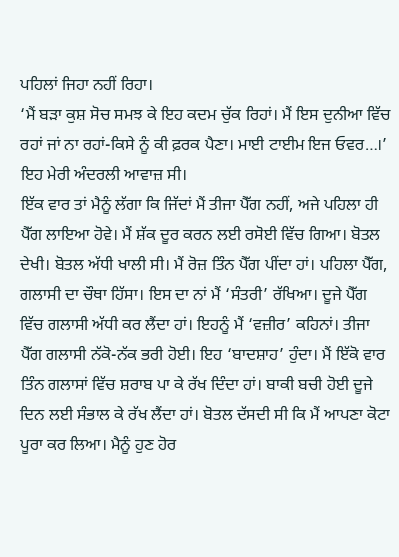ਪਹਿਲਾਂ ਜਿਹਾ ਨਹੀਂ ਰਿਹਾ।
‘ਮੈਂ ਬੜਾ ਕੁਸ਼ ਸੋਚ ਸਮਝ ਕੇ ਇਹ ਕਦਮ ਚੁੱਕ ਰਿਹਾਂ। ਮੈਂ ਇਸ ਦੁਨੀਆ ਵਿੱਚ ਰਹਾਂ ਜਾਂ ਨਾ ਰਹਾਂ-ਕਿਸੇ ਨੂੰ ਕੀ ਫ਼ਰਕ ਪੈਣਾ। ਮਾਈ ਟਾਈਮ ਇਜ ਓਵਰ…।’ ਇਹ ਮੇਰੀ ਅੰਦਰਲੀ ਆਵਾਜ਼ ਸੀ।
ਇੱਕ ਵਾਰ ਤਾਂ ਮੈਨੂੰ ਲੱਗਾ ਕਿ ਜਿੱਦਾਂ ਮੈਂ ਤੀਜਾ ਪੈੱਗ ਨਹੀਂ, ਅਜੇ ਪਹਿਲਾ ਹੀ ਪੈੱਗ ਲਾਇਆ ਹੋਵੇ। ਮੈਂ ਸ਼ੱਕ ਦੂਰ ਕਰਨ ਲਈ ਰਸੋਈ ਵਿੱਚ ਗਿਆ। ਬੋਤਲ ਦੇਖੀ। ਬੋਤਲ ਅੱਧੀ ਖਾਲੀ ਸੀ। ਮੈਂ ਰੋਜ਼ ਤਿੰਨ ਪੈੱਗ ਪੀਂਦਾ ਹਾਂ। ਪਹਿਲਾ ਪੈੱਗ, ਗਲਾਸੀ ਦਾ ਚੌਥਾ ਹਿੱਸਾ। ਇਸ ਦਾ ਨਾਂ ਮੈਂ ‘ਸੰਤਰੀ’ ਰੱਖਿਆ। ਦੂਜੇ ਪੈੱਗ ਵਿੱਚ ਗਲਾਸੀ ਅੱਧੀ ਕਰ ਲੈਂਦਾ ਹਾਂ। ਇਹਨੂੰ ਮੈਂ ‘ਵਜ਼ੀਰ’ ਕਹਿਨਾਂ। ਤੀਜਾ ਪੈੱਗ ਗਲਾਸੀ ਨੱਕੋ-ਨੱਕ ਭਰੀ ਹੋਈ। ਇਹ ‘ਬਾਦਸ਼ਾਹ’ ਹੁੰਦਾ। ਮੈਂ ਇੱਕੋ ਵਾਰ ਤਿੰਨ ਗਲਾਸਾਂ ਵਿੱਚ ਸ਼ਰਾਬ ਪਾ ਕੇ ਰੱਖ ਦਿੰਦਾ ਹਾਂ। ਬਾਕੀ ਬਚੀ ਹੋਈ ਦੂਜੇ ਦਿਨ ਲਈ ਸੰਭਾਲ ਕੇ ਰੱਖ ਲੈਂਦਾ ਹਾਂ। ਬੋਤਲ ਦੱਸਦੀ ਸੀ ਕਿ ਮੈਂ ਆਪਣਾ ਕੋਟਾ ਪੂਰਾ ਕਰ ਲਿਆ। ਮੈਨੂੰ ਹੁਣ ਹੋਰ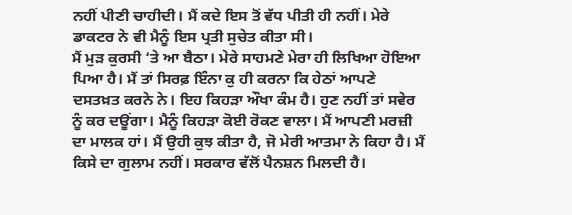ਨਹੀਂ ਪੀਣੀ ਚਾਹੀਦੀ। ਮੈਂ ਕਦੇ ਇਸ ਤੋਂ ਵੱਧ ਪੀਤੀ ਹੀ ਨਹੀਂ। ਮੇਰੇ ਡਾਕਟਰ ਨੇ ਵੀ ਮੈਨੂੰ ਇਸ ਪ੍ਰਤੀ ਸੁਚੇਤ ਕੀਤਾ ਸੀ।
ਮੈਂ ਮੁੜ ਕੁਰਸੀ ‘ਤੇ ਆ ਬੈਠਾ। ਮੇਰੇ ਸਾਹਮਣੇ ਮੇਰਾ ਹੀ ਲਿਖਿਆ ਹੋਇਆ ਪਿਆ ਹੈ। ਮੈਂ ਤਾਂ ਸਿਰਫ਼ ਇੰਨਾ ਕੁ ਹੀ ਕਰਨਾ ਕਿ ਹੇਠਾਂ ਆਪਣੇ ਦਸਤਖ਼ਤ ਕਰਨੇ ਨੇ। ਇਹ ਕਿਹੜਾ ਔਖਾ ਕੰਮ ਹੈ। ਹੁਣ ਨਹੀਂ ਤਾਂ ਸਵੇਰ ਨੂੰ ਕਰ ਦਊਂਗਾ। ਮੈਨੂੰ ਕਿਹੜਾ ਕੋਈ ਰੋਕਣ ਵਾਲਾ। ਮੈਂ ਆਪਣੀ ਮਰਜ਼ੀ ਦਾ ਮਾਲਕ ਹਾਂ। ਮੈਂ ਉਹੀ ਕੁਝ ਕੀਤਾ ਹੈ, ਜੋ ਮੇਰੀ ਆਤਮਾ ਨੇ ਕਿਹਾ ਹੈ। ਮੈਂ ਕਿਸੇ ਦਾ ਗੁਲਾਮ ਨਹੀਂ। ਸਰਕਾਰ ਵੱਲੋਂ ਪੈਨਸ਼ਨ ਮਿਲਦੀ ਹੈ।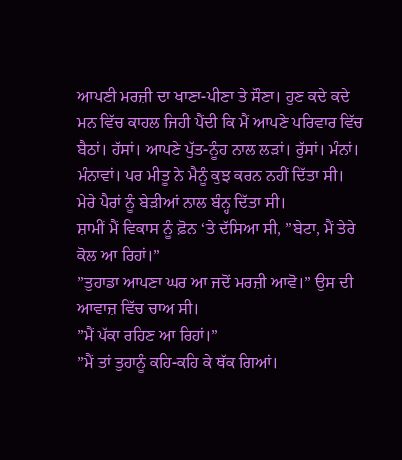ਆਪਣੀ ਮਰਜ਼ੀ ਦਾ ਖਾਣਾ-ਪੀਣਾ ਤੇ ਸੌਣਾ। ਹੁਣ ਕਦੇ ਕਦੇ ਮਨ ਵਿੱਚ ਕਾਹਲ ਜਿਹੀ ਪੈਂਦੀ ਕਿ ਮੈਂ ਆਪਣੇ ਪਰਿਵਾਰ ਵਿੱਚ ਬੈਠਾਂ। ਹੱਸਾਂ। ਆਪਣੇ ਪੁੱਤ-ਨੂੰਹ ਨਾਲ ਲੜਾਂ। ਰੁੱਸਾਂ। ਮੰਨਾਂ। ਮੰਨਾਵਾਂ। ਪਰ ਮੀਤੂ ਨੇ ਮੈਨੂੰ ਕੁਝ ਕਰਨ ਨਹੀਂ ਦਿੱਤਾ ਸੀ। ਮੇਰੇ ਪੈਰਾਂ ਨੂੰ ਬੇੜੀਆਂ ਨਾਲ ਬੰਨ੍ਹ ਦਿੱਤਾ ਸੀ।
ਸ਼ਾਮੀਂ ਮੈਂ ਵਿਕਾਸ ਨੂੰ ਫ਼ੋਨ ‘ਤੇ ਦੱਸਿਆ ਸੀ, ”ਬੇਟਾ, ਮੈਂ ਤੇਰੇ ਕੋਲ ਆ ਰਿਹਾਂ।”
”ਤੁਹਾਡਾ ਆਪਣਾ ਘਰ ਆ ਜਦੋਂ ਮਰਜ਼ੀ ਆਵੋ।” ਉਸ ਦੀ ਆਵਾਜ਼ ਵਿੱਚ ਚਾਅ ਸੀ।
”ਮੈਂ ਪੱਕਾ ਰਹਿਣ ਆ ਰਿਹਾਂ।”
”ਮੈਂ ਤਾਂ ਤੁਹਾਨੂੰ ਕਹਿ-ਕਹਿ ਕੇ ਥੱਕ ਗਿਆਂ।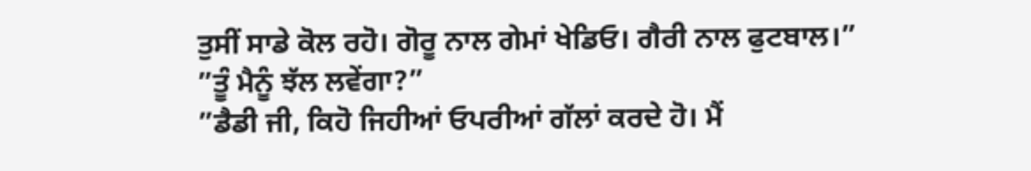ਤੁਸੀਂ ਸਾਡੇ ਕੋਲ ਰਹੋ। ਗੋਰੂ ਨਾਲ ਗੇਮਾਂ ਖੇਡਿਓ। ਗੈਰੀ ਨਾਲ ਫੁਟਬਾਲ।”
”ਤੂੰ ਮੈਨੂੰ ਝੱਲ ਲਵੇਂਗਾ?”
”ਡੈਡੀ ਜੀ, ਕਿਹੋ ਜਿਹੀਆਂ ਓਪਰੀਆਂ ਗੱਲਾਂ ਕਰਦੇ ਹੋ। ਮੈਂ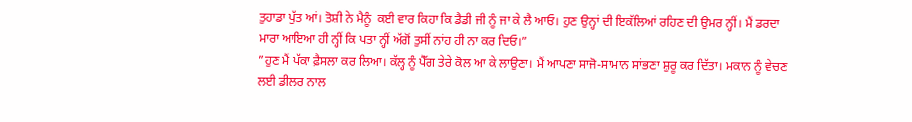ਤੁਹਾਡਾ ਪੁੱਤ ਆਂ। ਤੋਸ਼ੀ ਨੇ ਮੈਨੂੰ  ਕਈ ਵਾਰ ਕਿਹਾ ਕਿ ਡੈਡੀ ਜੀ ਨੂੰ ਜਾ ਕੇ ਲੈ ਆਓ। ਹੁਣ ਉਨ੍ਹਾਂ ਦੀ ਇਕੱਲਿਆਂ ਰਹਿਣ ਦੀ ਉਮਰ ਨ੍ਹੀਂ। ਮੈਂ ਡਰਦਾ ਮਾਰਾ ਆਇਆ ਹੀ ਨ੍ਹੀਂ ਕਿ ਪਤਾ ਨ੍ਹੀਂ ਅੱਗੋਂ ਤੁਸੀਂ ਨਾਂਹ ਹੀ ਨਾ ਕਰ ਦਿਓ।”
”ਹੁਣ ਮੈਂ ਪੱਕਾ ਫ਼ੈਸਲਾ ਕਰ ਲਿਆ। ਕੱਲ੍ਹ ਨੂੰ ਪੈੱਗ ਤੇਰੇ ਕੋਲ ਆ ਕੇ ਲਾਉਣਾ। ਮੈਂ ਆਪਣਾ ਸਾਜੋ-ਸਾਮਾਨ ਸਾਂਭਣਾ ਸ਼ੁਰੂ ਕਰ ਦਿੱਤਾ। ਮਕਾਨ ਨੂੰ ਵੇਚਣ ਲਈ ਡੀਲਰ ਨਾਲ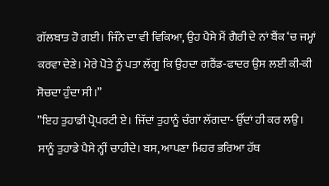ਗੱਲਬਾਤ ਹੋ ਗਈ। ਜਿੰਨੇ ਦਾ ਵੀ ਵਿਕਿਆ, ਉਹ ਪੈਸੇ ਮੈਂ ਗੈਰੀ ਦੇ ਨਾਂ ਬੈਂਕ ‘ਚ ਜਮ੍ਹਾਂ ਕਰਵਾ ਦੇਣੇ। ਮੇਰੇ ਪੋਤੇ ਨੂੰ ਪਤਾ ਲੱਗੂ ਕਿ ਉਹਦਾ ਗਰੈਂਡ-ਫਾਦਰ ਉਸ ਲਈ ਕੀ-ਕੀ ਸੋਚਦਾ ਹੁੰਦਾ ਸੀ।”
”ਇਹ ਤੁਹਾਡੀ ਪ੍ਰੋਪਰਟੀ ਏ। ਜਿੱਦਾਂ ਤੁਹਾਨੂੰ ਚੰਗਾ ਲੱਗਦਾ- ਉੱਦਾਂ ਹੀ ਕਰ ਲਉ। ਸਾਨੂੰ ਤੁਹਾਡੇ ਪੈਸੇ ਨ੍ਹੀਂ ਚਾਹੀਦੇ। ਬਸ, ਆਪਣਾ ਮਿਹਰ ਭਰਿਆ ਹੱਥ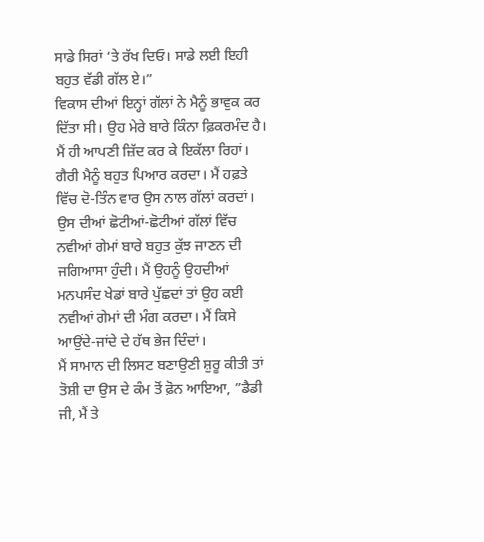ਸਾਡੇ ਸਿਰਾਂ ‘ਤੇ ਰੱਖ ਦਿਓ। ਸਾਡੇ ਲਈ ਇਹੀ ਬਹੁਤ ਵੱਡੀ ਗੱਲ ਏ।”
ਵਿਕਾਸ ਦੀਆਂ ਇਨ੍ਹਾਂ ਗੱਲਾਂ ਨੇ ਮੈਨੂੰ ਭਾਵੁਕ ਕਰ ਦਿੱਤਾ ਸੀ। ਉਹ ਮੇਰੇ ਬਾਰੇ ਕਿੰਨਾ ਫ਼ਿਕਰਮੰਦ ਹੈ। ਮੈਂ ਹੀ ਆਪਣੀ ਜ਼ਿੱਦ ਕਰ ਕੇ ਇਕੱਲਾ ਰਿਹਾਂ। ਗੈਰੀ ਮੈਨੂੰ ਬਹੁਤ ਪਿਆਰ ਕਰਦਾ। ਮੈਂ ਹਫ਼ਤੇ ਵਿੱਚ ਦੋ-ਤਿੰਨ ਵਾਰ ਉਸ ਨਾਲ ਗੱਲਾਂ ਕਰਦਾਂ। ਉਸ ਦੀਆਂ ਛੋਟੀਆਂ-ਛੋਟੀਆਂ ਗੱਲਾਂ ਵਿੱਚ ਨਵੀਆਂ ਗੇਮਾਂ ਬਾਰੇ ਬਹੁਤ ਕੁੱਝ ਜਾਣਨ ਦੀ ਜਗਿਆਸਾ ਹੁੰਦੀ। ਮੈਂ ਉਹਨੂੰ ਉਹਦੀਆਂ ਮਨਪਸੰਦ ਖੇਡਾਂ ਬਾਰੇ ਪੁੱਛਦਾਂ ਤਾਂ ਉਹ ਕਈ ਨਵੀਆਂ ਗੇਮਾਂ ਦੀ ਮੰਗ ਕਰਦਾ। ਮੈਂ ਕਿਸੇ ਆਉਂਦੇ-ਜਾਂਦੇ ਦੇ ਹੱਥ ਭੇਜ ਦਿੰਦਾਂ।
ਮੈਂ ਸਾਮਾਨ ਦੀ ਲਿਸਟ ਬਣਾਉਣੀ ਸ਼ੁਰੂ ਕੀਤੀ ਤਾਂ ਤੋਸ਼ੀ ਦਾ ਉਸ ਦੇ ਕੰਮ ਤੋਂ ਫ਼ੋਨ ਆਇਆ, ”ਡੈਡੀ ਜੀ, ਮੈਂ ਤੇ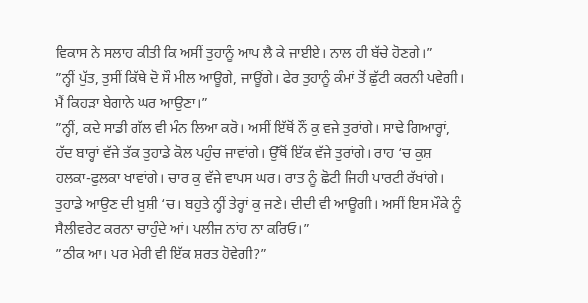ਵਿਕਾਸ ਨੇ ਸਲਾਹ ਕੀਤੀ ਕਿ ਅਸੀਂ ਤੁਹਾਨੂੰ ਆਪ ਲੈ ਕੇ ਜਾਈਏ। ਨਾਲ ਹੀ ਬੱਚੇ ਹੋਣਗੇ।”
”ਨ੍ਹੀਂ ਪੁੱਤ, ਤੁਸੀਂ ਕਿੱਥੇ ਦੋ ਸੌ ਮੀਲ ਆਊਗੇ, ਜਾਊਂਗੇ। ਫੇਰ ਤੁਹਾਨੂੰ ਕੰਮਾਂ ਤੋਂ ਛੁੱਟੀ ਕਰਨੀ ਪਵੇਗੀ। ਮੈਂ ਕਿਹੜਾ ਬੇਗਾਨੇ ਘਰ ਆਉਣਾ।”
”ਨ੍ਹੀਂ, ਕਦੇ ਸਾਡੀ ਗੱਲ ਵੀ ਮੰਨ ਲਿਆ ਕਰੋ। ਅਸੀਂ ਇੱਥੋਂ ਨੌਂ ਕੁ ਵਜੇ ਤੁਰਾਂਗੇ। ਸਾਢੇ ਗਿਆਰ੍ਹਾਂ, ਹੱਦ ਬਾਰ੍ਹਾਂ ਵੱਜੇ ਤੱਕ ਤੁਹਾਡੇ ਕੋਲ ਪਹੁੰਚ ਜਾਵਾਂਗੇ। ਉੱਥੋਂ ਇੱਕ ਵੱਜੇ ਤੁਰਾਂਗੇ। ਰਾਹ ‘ਚ ਕੁਸ਼ ਹਲਕਾ-ਫੁਲਕਾ ਖਾਵਾਂਗੇ। ਚਾਰ ਕੁ ਵੱਜੇ ਵਾਪਸ ਘਰ। ਰਾਤ ਨੂੰ ਛੋਟੀ ਜਿਹੀ ਪਾਰਟੀ ਰੱਖਾਂਗੇ। ਤੁਹਾਡੇ ਆਉਣ ਦੀ ਖ਼ੁਸ਼ੀ ‘ਚ। ਬਹੁਤੇ ਨ੍ਹੀਂ ਤੇਰ੍ਹਾਂ ਕੁ ਜਣੇ। ਦੀਦੀ ਵੀ ਆਊਗੀ। ਅਸੀਂ ਇਸ ਮੌਕੇ ਨੂੰ ਸੈਲੀਵਰੇਟ ਕਰਨਾ ਚਾਹੁੰਦੇ ਆਂ। ਪਲੀਜ ਨਾਂਹ ਨਾ ਕਰਿਓ।”
”ਠੀਕ ਆ। ਪਰ ਮੇਰੀ ਵੀ ਇੱਕ ਸ਼ਰਤ ਹੋਵੇਗੀ?”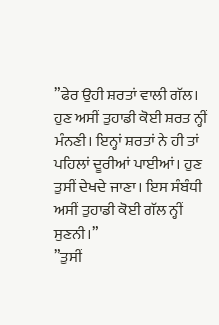”ਫੇਰ ਉਹੀ ਸ਼ਰਤਾਂ ਵਾਲੀ ਗੱਲ। ਹੁਣ ਅਸੀਂ ਤੁਹਾਡੀ ਕੋਈ ਸ਼ਰਤ ਨ੍ਹੀਂ ਮੰਨਣੀ। ਇਨ੍ਹਾਂ ਸ਼ਰਤਾਂ ਨੇ ਹੀ ਤਾਂ ਪਹਿਲਾਂ ਦੂਰੀਆਂ ਪਾਈਆਂ। ਹੁਣ ਤੁਸੀਂ ਦੇਖਦੇ ਜਾਣਾ। ਇਸ ਸੰਬੰਧੀ ਅਸੀਂ ਤੁਹਾਡੀ ਕੋਈ ਗੱਲ ਨ੍ਹੀਂ ਸੁਣਨੀ।”
”ਤੁਸੀਂ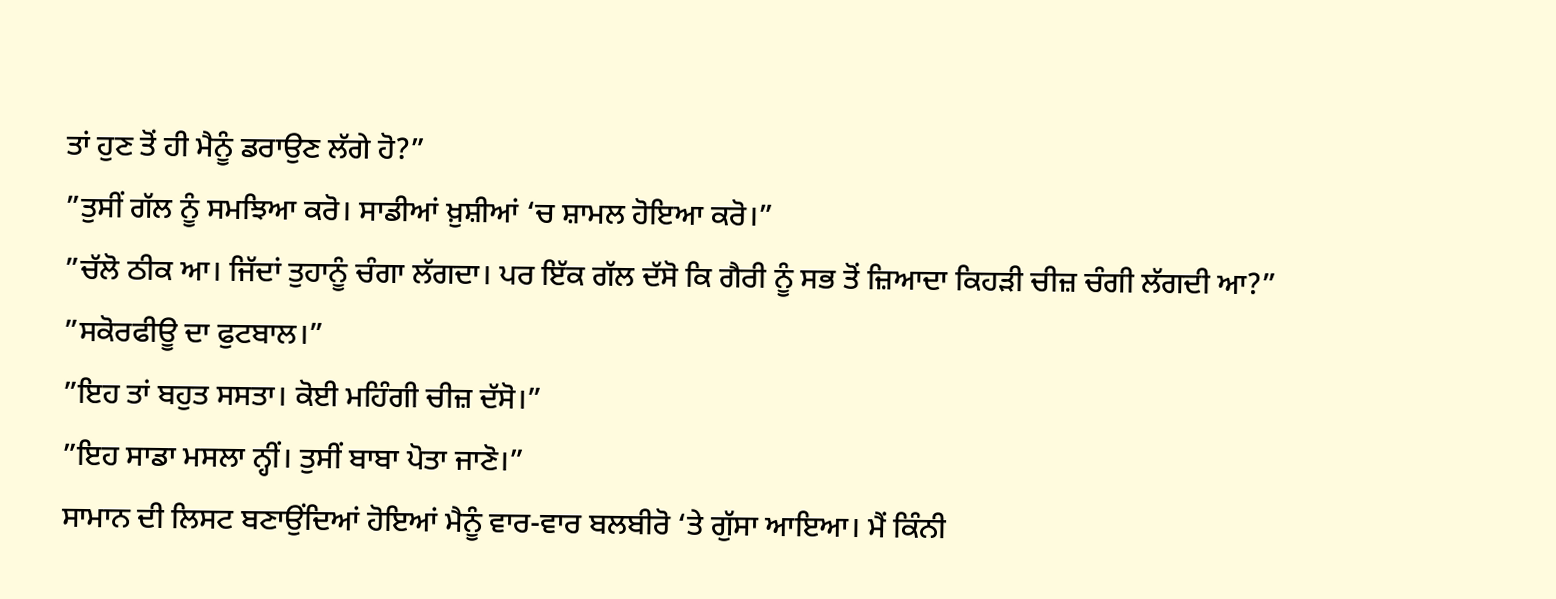ਤਾਂ ਹੁਣ ਤੋਂ ਹੀ ਮੈਨੂੰ ਡਰਾਉਣ ਲੱਗੇ ਹੋ?”
”ਤੁਸੀਂ ਗੱਲ ਨੂੰ ਸਮਝਿਆ ਕਰੋ। ਸਾਡੀਆਂ ਖ਼ੁਸ਼ੀਆਂ ‘ਚ ਸ਼ਾਮਲ ਹੋਇਆ ਕਰੋ।”
”ਚੱਲੋ ਠੀਕ ਆ। ਜਿੱਦਾਂ ਤੁਹਾਨੂੰ ਚੰਗਾ ਲੱਗਦਾ। ਪਰ ਇੱਕ ਗੱਲ ਦੱਸੋ ਕਿ ਗੈਰੀ ਨੂੰ ਸਭ ਤੋਂ ਜ਼ਿਆਦਾ ਕਿਹੜੀ ਚੀਜ਼ ਚੰਗੀ ਲੱਗਦੀ ਆ?”
”ਸਕੋਰਫੀਊ ਦਾ ਫੁਟਬਾਲ।”
”ਇਹ ਤਾਂ ਬਹੁਤ ਸਸਤਾ। ਕੋਈ ਮਹਿੰਗੀ ਚੀਜ਼ ਦੱਸੋ।”
”ਇਹ ਸਾਡਾ ਮਸਲਾ ਨ੍ਹੀਂ। ਤੁਸੀਂ ਬਾਬਾ ਪੋਤਾ ਜਾਣੋ।”
ਸਾਮਾਨ ਦੀ ਲਿਸਟ ਬਣਾਉਂਦਿਆਂ ਹੋਇਆਂ ਮੈਨੂੰ ਵਾਰ-ਵਾਰ ਬਲਬੀਰੋ ‘ਤੇ ਗੁੱਸਾ ਆਇਆ। ਮੈਂ ਕਿੰਨੀ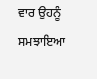ਵਾਰ ਉਹਨੂੰ ਸਮਝਾਇਆ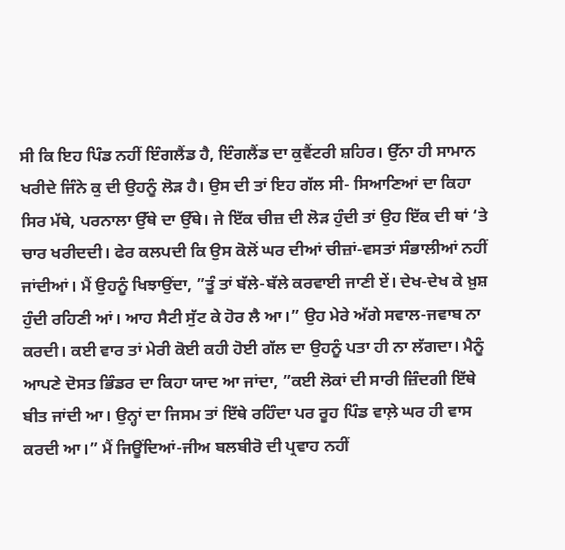ਸੀ ਕਿ ਇਹ ਪਿੰਡ ਨਹੀਂ ਇੰਗਲੈਂਡ ਹੈ, ਇੰਗਲੈਂਡ ਦਾ ਕੁਵੈਂਟਰੀ ਸ਼ਹਿਰ। ਉੱਨਾ ਹੀ ਸਾਮਾਨ ਖਰੀਦੇ ਜਿੰਨੇ ਕੁ ਦੀ ਉਹਨੂੰ ਲੋੜ ਹੈ। ਉਸ ਦੀ ਤਾਂ ਇਹ ਗੱਲ ਸੀ- ਸਿਆਣਿਆਂ ਦਾ ਕਿਹਾ ਸਿਰ ਮੱਥੇ, ਪਰਨਾਲਾ ਉੱਥੇ ਦਾ ਉੱਥੇ। ਜੇ ਇੱਕ ਚੀਜ਼ ਦੀ ਲੋੜ ਹੁੰਦੀ ਤਾਂ ਉਹ ਇੱਕ ਦੀ ਥਾਂ ‘ਤੇ ਚਾਰ ਖਰੀਦਦੀ। ਫੇਰ ਕਲਪਦੀ ਕਿ ਉਸ ਕੋਲੋਂ ਘਰ ਦੀਆਂ ਚੀਜ਼ਾਂ-ਵਸਤਾਂ ਸੰਭਾਲੀਆਂ ਨਹੀਂ ਜਾਂਦੀਆਂ। ਮੈਂ ਉਹਨੂੰ ਖਿਝਾਉਂਦਾ, ”ਤੂੰ ਤਾਂ ਬੱਲੇ-ਬੱਲੇ ਕਰਵਾਈ ਜਾਣੀ ਏਂ। ਦੇਖ-ਦੇਖ ਕੇ ਖ਼ੁਸ਼ ਹੁੰਦੀ ਰਹਿਣੀ ਆਂ। ਆਹ ਸੈਟੀ ਸੁੱਟ ਕੇ ਹੋਰ ਲੈ ਆ।” ਉਹ ਮੇਰੇ ਅੱਗੇ ਸਵਾਲ-ਜਵਾਬ ਨਾ ਕਰਦੀ। ਕਈ ਵਾਰ ਤਾਂ ਮੇਰੀ ਕੋਈ ਕਹੀ ਹੋਈ ਗੱਲ ਦਾ ਉਹਨੂੰ ਪਤਾ ਹੀ ਨਾ ਲੱਗਦਾ। ਮੈਨੂੰ ਆਪਣੇ ਦੋਸਤ ਭਿੰਡਰ ਦਾ ਕਿਹਾ ਯਾਦ ਆ ਜਾਂਦਾ, ”ਕਈ ਲੋਕਾਂ ਦੀ ਸਾਰੀ ਜ਼ਿੰਦਗੀ ਇੱਥੇ ਬੀਤ ਜਾਂਦੀ ਆ। ਉਨ੍ਹਾਂ ਦਾ ਜਿਸਮ ਤਾਂ ਇੱਥੇ ਰਹਿੰਦਾ ਪਰ ਰੂਹ ਪਿੰਡ ਵਾਲ਼ੇ ਘਰ ਹੀ ਵਾਸ ਕਰਦੀ ਆ।” ਮੈਂ ਜਿਊਂਦਿਆਂ-ਜੀਅ ਬਲਬੀਰੋ ਦੀ ਪ੍ਰਵਾਹ ਨਹੀਂ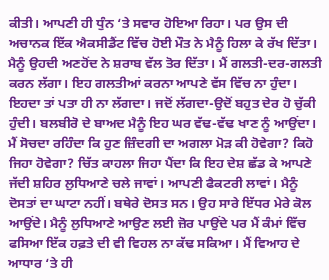ਕੀਤੀ। ਆਪਣੀ ਹੀ ਧੁੰਨ ‘ਤੇ ਸਵਾਰ ਹੋਇਆ ਰਿਹਾ। ਪਰ ਉਸ ਦੀ ਅਚਾਨਕ ਇੱਕ ਐਕਸੀਡੈਂਟ ਵਿੱਚ ਹੋਈ ਮੌਤ ਨੇ ਮੈਨੂੰ ਹਿਲਾ ਕੇ ਰੱਖ ਦਿੱਤਾ। ਮੈਨੂੰ ਉਹਦੀ ਅਣਹੋਂਦ ਨੇ ਸ਼ਰਾਬ ਵੱਲ ਤੋਰ ਦਿੱਤਾ। ਮੈਂ ਗਲਤੀ-ਦਰ-ਗਲਤੀ ਕਰਨ ਲੱਗਾ। ਇਹ ਗਲਤੀਆਂ ਕਰਨਾ ਆਪਣੇ ਵੱਸ ਵਿੱਚ ਨਾ ਹੁੰਦਾ। ਇਹਦਾ ਤਾਂ ਪਤਾ ਹੀ ਨਾ ਲੱਗਦਾ। ਜਦੋਂ ਲੱਗਦਾ-ਉਦੋਂ ਬਹੁਤ ਦੇਰ ਹੋ ਚੁੱਕੀ ਹੁੰਦੀ। ਬਲਬੀਰੋ ਦੇ ਬਾਅਦ ਮੈਨੂੰ ਇਹ ਘਰ ਵੱਢ-ਵੱਢ ਖਾਣ ਨੂੰ ਆਉਂਦਾ। ਮੈਂ ਸੋਚਦਾ ਰਹਿੰਦਾ ਕਿ ਹੁਣ ਜ਼ਿੰਦਗੀ ਦਾ ਅਗਲਾ ਮੋੜ ਕੀ ਹੋਵੇਗਾ? ਕਿਹੋ ਜਿਹਾ ਹੋਵੇਗਾ? ਚਿੱਤ ਕਾਹਲਾ ਜਿਹਾ ਪੈਂਦਾ ਕਿ ਇਹ ਦੇਸ਼ ਛੱਡ ਕੇ ਆਪਣੇ ਜੱਦੀ ਸ਼ਹਿਰ ਲੁਧਿਆਣੇ ਚਲੇ ਜਾਵਾਂ। ਆਪਣੀ ਫੈਕਟਰੀ ਲਾਵਾਂ। ਮੈਨੂੰ ਦੋਸਤਾਂ ਦਾ ਘਾਟਾ ਨਹੀਂ। ਬਥੇਰੇ ਦੋਸਤ ਸਨ। ਉਹ ਸਾਰੇ ਇੱਧਰ ਮੇਰੇ ਕੋਲ ਆਉਂਦੇ। ਮੈਨੂੰ ਲੁਧਿਆਣੇ ਆਉਣ ਲਈ ਜ਼ੋਰ ਪਾਉਂਦੇ ਪਰ ਮੈਂ ਕੰਮਾਂ ਵਿੱਚ ਫਸਿਆ ਇੱਕ ਹਫ਼ਤੇ ਦੀ ਵੀ ਵਿਹਲ ਨਾ ਕੱਢ ਸਕਿਆ। ਮੈਂ ਵਿਆਹ ਦੇ ਆਧਾਰ ‘ਤੇ ਹੀ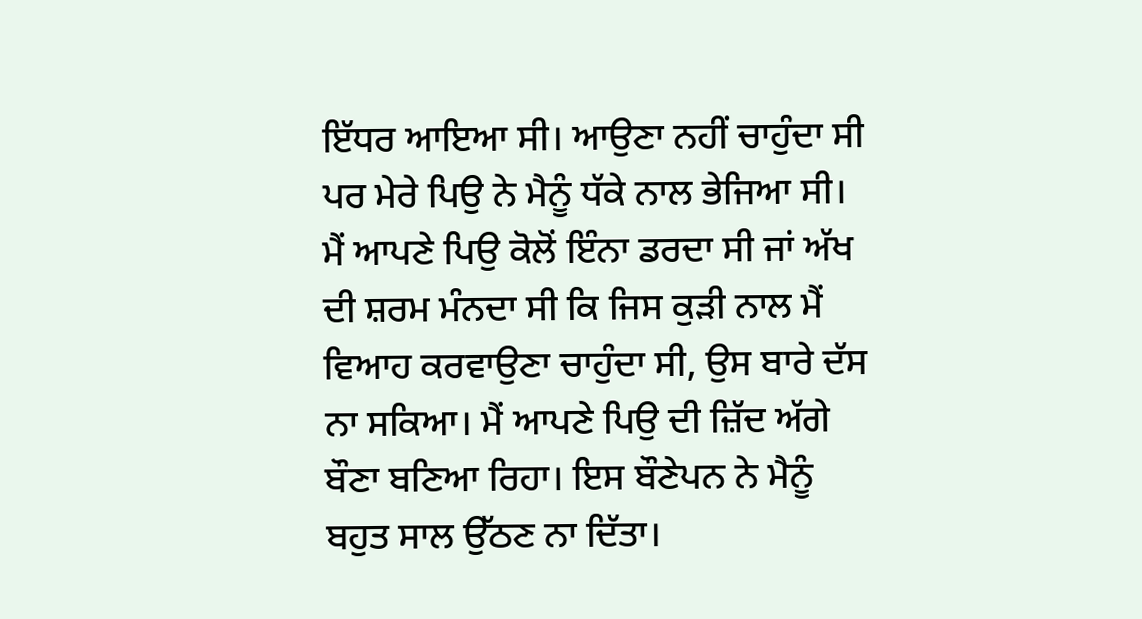ਇੱਧਰ ਆਇਆ ਸੀ। ਆਉਣਾ ਨਹੀਂ ਚਾਹੁੰਦਾ ਸੀ ਪਰ ਮੇਰੇ ਪਿਉ ਨੇ ਮੈਨੂੰ ਧੱਕੇ ਨਾਲ ਭੇਜਿਆ ਸੀ। ਮੈਂ ਆਪਣੇ ਪਿਉ ਕੋਲੋਂ ਇੰਨਾ ਡਰਦਾ ਸੀ ਜਾਂ ਅੱਖ ਦੀ ਸ਼ਰਮ ਮੰਨਦਾ ਸੀ ਕਿ ਜਿਸ ਕੁੜੀ ਨਾਲ ਮੈਂ ਵਿਆਹ ਕਰਵਾਉਣਾ ਚਾਹੁੰਦਾ ਸੀ, ਉਸ ਬਾਰੇ ਦੱਸ ਨਾ ਸਕਿਆ। ਮੈਂ ਆਪਣੇ ਪਿਉ ਦੀ ਜ਼ਿੱਦ ਅੱਗੇ ਬੌਣਾ ਬਣਿਆ ਰਿਹਾ। ਇਸ ਬੌਣੇਪਨ ਨੇ ਮੈਨੂੰ ਬਹੁਤ ਸਾਲ ਉੱਠਣ ਨਾ ਦਿੱਤਾ।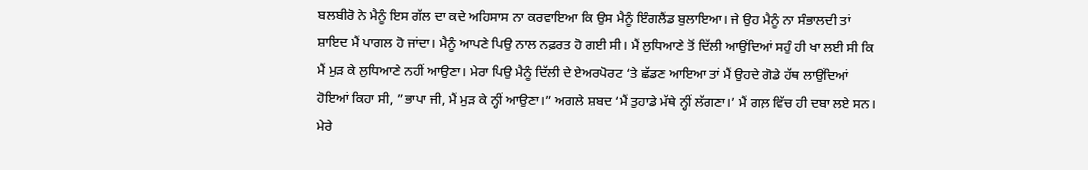ਬਲਬੀਰੋ ਨੇ ਮੈਨੂੰ ਇਸ ਗੱਲ ਦਾ ਕਦੇ ਅਹਿਸਾਸ ਨਾ ਕਰਵਾਇਆ ਕਿ ਉਸ ਮੈਨੂੰ ਇੰਗਲੈਂਡ ਬੁਲਾਇਆ। ਜੇ ਉਹ ਮੈਨੂੰ ਨਾ ਸੰਭਾਲਦੀ ਤਾਂ ਸ਼ਾਇਦ ਮੈਂ ਪਾਗਲ ਹੋ ਜਾਂਦਾ। ਮੈਨੂੰ ਆਪਣੇ ਪਿਉ ਨਾਲ ਨਫ਼ਰਤ ਹੋ ਗਈ ਸੀ। ਮੈਂ ਲੁਧਿਆਣੇ ਤੋਂ ਦਿੱਲੀ ਆਉਂਦਿਆਂ ਸਹੁੰ ਹੀ ਖਾ ਲਈ ਸੀ ਕਿ ਮੈਂ ਮੁੜ ਕੇ ਲੁਧਿਆਣੇ ਨਹੀਂ ਆਉਣਾ। ਮੇਰਾ ਪਿਉ ਮੈਨੂੰ ਦਿੱਲੀ ਦੇ ਏਅਰਪੋਰਟ ‘ਤੇ ਛੱਡਣ ਆਇਆ ਤਾਂ ਮੈਂ ਉਹਦੇ ਗੋਡੇ ਹੱਥ ਲਾਉਂਦਿਆਂ ਹੋਇਆਂ ਕਿਹਾ ਸੀ, ”ਭਾਪਾ ਜੀ, ਮੈਂ ਮੁੜ ਕੇ ਨ੍ਹੀਂ ਆਉਣਾ।” ਅਗਲੇ ਸ਼ਬਦ ‘ਮੈਂ ਤੁਹਾਡੇ ਮੱਥੇ ਨ੍ਹੀਂ ਲੱਗਣਾ।’ ਮੈਂ ਗਲ਼ ਵਿੱਚ ਹੀ ਦਬਾ ਲਏ ਸਨ। ਮੇਰੇ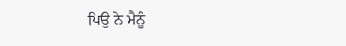ਪਿਉ ਨੇ ਮੈਨੂੰ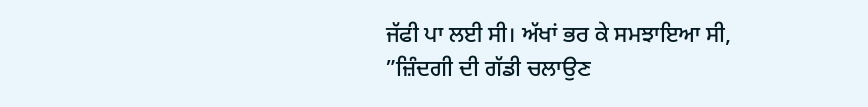ਜੱਫੀ ਪਾ ਲਈ ਸੀ। ਅੱਖਾਂ ਭਰ ਕੇ ਸਮਝਾਇਆ ਸੀ, ”ਜ਼ਿੰਦਗੀ ਦੀ ਗੱਡੀ ਚਲਾਉਣ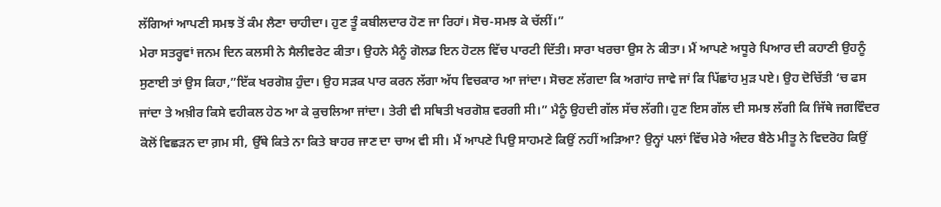ਲੱਗਿਆਂ ਆਪਣੀ ਸਮਝ ਤੋਂ ਕੰਮ ਲੈਣਾ ਚਾਹੀਦਾ। ਹੁਣ ਤੂੰ ਕਬੀਲਦਾਰ ਹੋਣ ਜਾ ਰਿਹਾਂ। ਸੋਚ-ਸਮਝ ਕੇ ਚੱਲੀਂ।”
ਮੇਰਾ ਸਤਰ੍ਹਵਾਂ ਜਨਮ ਦਿਨ ਕਲਸੀ ਨੇ ਸੈਲੀਵਰੇਟ ਕੀਤਾ। ਉਹਨੇ ਮੈਨੂੰ ਗੋਲਡ ਇਨ ਹੋਟਲ ਵਿੱਚ ਪਾਰਟੀ ਦਿੱਤੀ। ਸਾਰਾ ਖਰਚਾ ਉਸ ਨੇ ਕੀਤਾ। ਮੈਂ ਆਪਣੇ ਅਧੂਰੇ ਪਿਆਰ ਦੀ ਕਹਾਣੀ ਉਹਨੂੰ ਸੁਣਾਈ ਤਾਂ ਉਸ ਕਿਹਾ,”ਇੱਕ ਖਰਗੋਸ਼ ਹੁੰਦਾ। ਉਹ ਸੜਕ ਪਾਰ ਕਰਨ ਲੱਗਾ ਅੱਧ ਵਿਚਕਾਰ ਆ ਜਾਂਦਾ। ਸੋਚਣ ਲੱਗਦਾ ਕਿ ਅਗਾਂਹ ਜਾਵੇ ਜਾਂ ਕਿ ਪਿੱਛਾਂਹ ਮੁੜ ਪਏ। ਉਹ ਦੋਚਿੱਤੀ ‘ਚ ਫਸ ਜਾਂਦਾ ਤੇ ਅਖ਼ੀਰ ਕਿਸੇ ਵਹੀਕਲ ਹੇਠ ਆ ਕੇ ਕੁਚਲਿਆ ਜਾਂਦਾ। ਤੇਰੀ ਵੀ ਸਥਿਤੀ ਖਰਗੋਸ਼ ਵਰਗੀ ਸੀ।” ਮੈਨੂੰ ਉਹਦੀ ਗੱਲ ਸੱਚ ਲੱਗੀ। ਹੁਣ ਇਸ ਗੱਲ ਦੀ ਸਮਝ ਲੱਗੀ ਕਿ ਜਿੱਥੇ ਜਗਵਿੰਦਰ ਕੋਲੋਂ ਵਿਛੜਨ ਦਾ ਗ਼ਮ ਸੀ, ਉੱਥੇ ਕਿਤੇ ਨਾ ਕਿਤੇ ਬਾਹਰ ਜਾਣ ਦਾ ਚਾਅ ਵੀ ਸੀ। ਮੈਂ ਆਪਣੇ ਪਿਉ ਸਾਹਮਣੇ ਕਿਉਂ ਨਹੀਂ ਅੜਿਆ? ਉਨ੍ਹਾਂ ਪਲਾਂ ਵਿੱਚ ਮੇਰੇ ਅੰਦਰ ਬੈਠੇ ਮੀਤੂ ਨੇ ਵਿਦਰੋਹ ਕਿਉਂ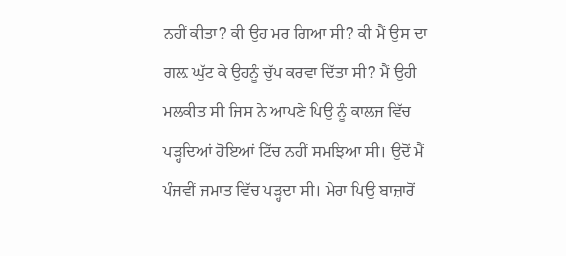ਨਹੀਂ ਕੀਤਾ? ਕੀ ਉਹ ਮਰ ਗਿਆ ਸੀ? ਕੀ ਮੈਂ ਉਸ ਦਾ ਗਲ਼ ਘੁੱਟ ਕੇ ਉਹਨੂੰ ਚੁੱਪ ਕਰਵਾ ਦਿੱਤਾ ਸੀ? ਮੈਂ ਉਹੀ ਮਲਕੀਤ ਸੀ ਜਿਸ ਨੇ ਆਪਣੇ ਪਿਉ ਨੂੰ ਕਾਲਜ ਵਿੱਚ ਪੜ੍ਹਦਿਆਂ ਹੋਇਆਂ ਟਿੱਚ ਨਹੀਂ ਸਮਝਿਆ ਸੀ। ਉਦੋਂ ਮੈਂ ਪੰਜਵੀਂ ਜਮਾਤ ਵਿੱਚ ਪੜ੍ਹਦਾ ਸੀ। ਮੇਰਾ ਪਿਉ ਬਾਜ਼ਾਰੋਂ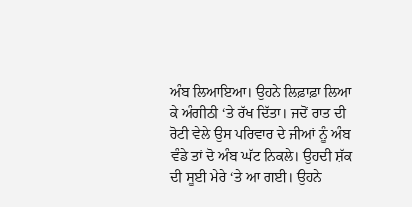ਅੰਬ ਲਿਆਇਆ। ਉਹਨੇ ਲਿਫ਼ਾਫ਼ਾ ਲਿਆ ਕੇ ਅੰਗੀਠੀ ‘ਤੇ ਰੱਖ ਦਿੱਤਾ। ਜਦੋਂ ਰਾਤ ਦੀ ਰੋਟੀ ਵੇਲੇ ਉਸ ਪਰਿਵਾਰ ਦੇ ਜੀਆਂ ਨੂੰ ਅੰਬ ਵੰਡੇ ਤਾਂ ਦੋ ਅੰਬ ਘੱਟ ਨਿਕਲੇ। ਉਹਦੀ ਸ਼ੱਕ ਦੀ ਸੂਈ ਮੇਰੇ ‘ਤੇ ਆ ਗਈ। ਉਹਨੇ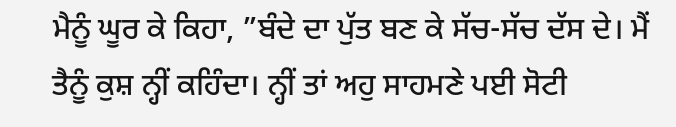ਮੈਨੂੰ ਘੂਰ ਕੇ ਕਿਹਾ, ”ਬੰਦੇ ਦਾ ਪੁੱਤ ਬਣ ਕੇ ਸੱਚ-ਸੱਚ ਦੱਸ ਦੇ। ਮੈਂ ਤੈਨੂੰ ਕੁਸ਼ ਨ੍ਹੀਂ ਕਹਿੰਦਾ। ਨ੍ਹੀਂ ਤਾਂ ਅਹੁ ਸਾਹਮਣੇ ਪਈ ਸੋਟੀ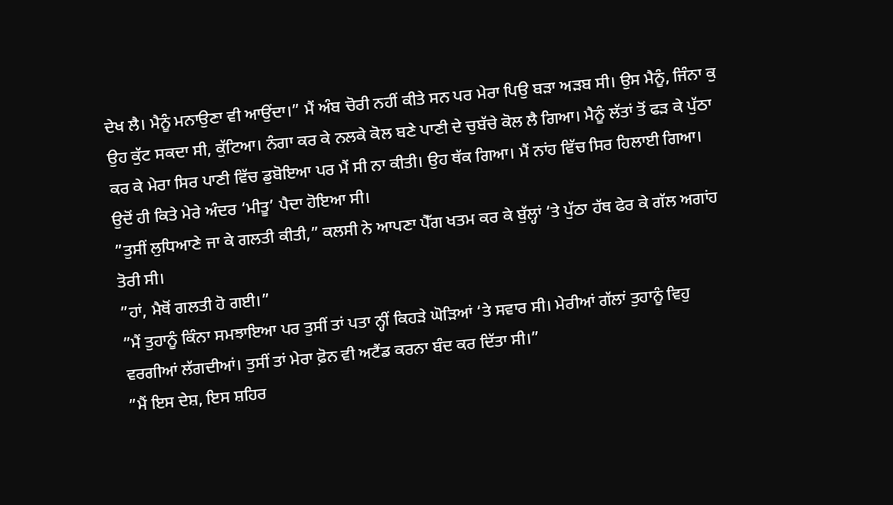ਦੇਖ ਲੈ। ਮੈਨੂੰ ਮਨਾਉਣਾ ਵੀ ਆਉਂਦਾ।” ਮੈਂ ਅੰਬ ਚੋਰੀ ਨਹੀਂ ਕੀਤੇ ਸਨ ਪਰ ਮੇਰਾ ਪਿਉ ਬੜਾ ਅੜਬ ਸੀ। ਉਸ ਮੈਨੂੰ, ਜਿੰਨਾ ਕੁ ਉਹ ਕੁੱਟ ਸਕਦਾ ਸੀ, ਕੁੱਟਿਆ। ਨੰਗਾ ਕਰ ਕੇ ਨਲਕੇ ਕੋਲ ਬਣੇ ਪਾਣੀ ਦੇ ਚੁਬੱਚੇ ਕੋਲ ਲੈ ਗਿਆ। ਮੈਨੂੰ ਲੱਤਾਂ ਤੋਂ ਫੜ ਕੇ ਪੁੱਠਾ ਕਰ ਕੇ ਮੇਰਾ ਸਿਰ ਪਾਣੀ ਵਿੱਚ ਡੁਬੋਇਆ ਪਰ ਮੈਂ ਸੀ ਨਾ ਕੀਤੀ। ਉਹ ਥੱਕ ਗਿਆ। ਮੈਂ ਨਾਂਹ ਵਿੱਚ ਸਿਰ ਹਿਲਾਈ ਗਿਆ। ਉਦੋਂ ਹੀ ਕਿਤੇ ਮੇਰੇ ਅੰਦਰ ‘ਮੀਤੂ’ ਪੈਦਾ ਹੋਇਆ ਸੀ।
”ਤੁਸੀਂ ਲੁਧਿਆਣੇ ਜਾ ਕੇ ਗਲਤੀ ਕੀਤੀ,” ਕਲਸੀ ਨੇ ਆਪਣਾ ਪੈੱਗ ਖਤਮ ਕਰ ਕੇ ਬੁੱਲ੍ਹਾਂ ‘ਤੇ ਪੁੱਠਾ ਹੱਥ ਫੇਰ ਕੇ ਗੱਲ ਅਗਾਂਹ ਤੋਰੀ ਸੀ।
”ਹਾਂ, ਮੈਥੋਂ ਗਲਤੀ ਹੋ ਗਈ।”
”ਮੈਂ ਤੁਹਾਨੂੰ ਕਿੰਨਾ ਸਮਝਾਇਆ ਪਰ ਤੁਸੀਂ ਤਾਂ ਪਤਾ ਨ੍ਹੀਂ ਕਿਹੜੇ ਘੋੜਿਆਂ ‘ਤੇ ਸਵਾਰ ਸੀ। ਮੇਰੀਆਂ ਗੱਲਾਂ ਤੁਹਾਨੂੰ ਵਿਹੁ ਵਰਗੀਆਂ ਲੱਗਦੀਆਂ। ਤੁਸੀਂ ਤਾਂ ਮੇਰਾ ਫ਼ੋਨ ਵੀ ਅਟੈਂਡ ਕਰਨਾ ਬੰਦ ਕਰ ਦਿੱਤਾ ਸੀ।”
”ਮੈਂ ਇਸ ਦੇਸ਼, ਇਸ ਸ਼ਹਿਰ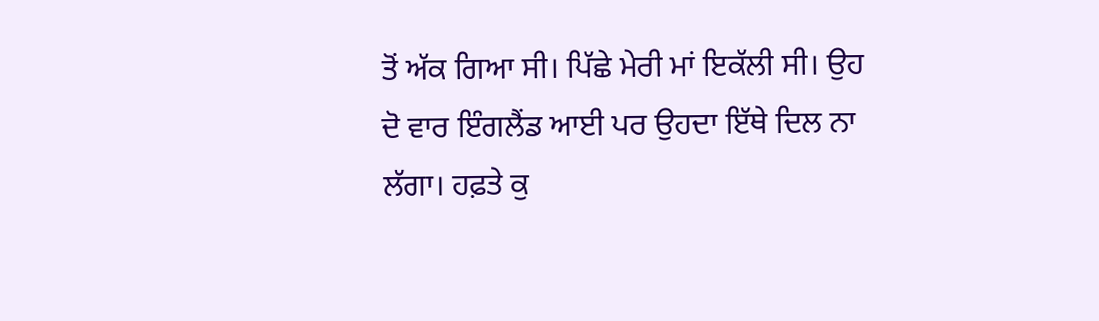ਤੋਂ ਅੱਕ ਗਿਆ ਸੀ। ਪਿੱਛੇ ਮੇਰੀ ਮਾਂ ਇਕੱਲੀ ਸੀ। ਉਹ ਦੋ ਵਾਰ ਇੰਗਲੈਂਡ ਆਈ ਪਰ ਉਹਦਾ ਇੱਥੇ ਦਿਲ ਨਾ ਲੱਗਾ। ਹਫ਼ਤੇ ਕੁ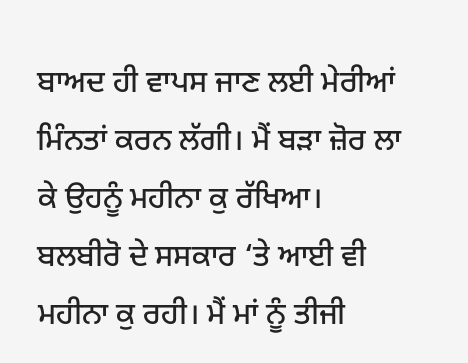ਬਾਅਦ ਹੀ ਵਾਪਸ ਜਾਣ ਲਈ ਮੇਰੀਆਂ ਮਿੰਨਤਾਂ ਕਰਨ ਲੱਗੀ। ਮੈਂ ਬੜਾ ਜ਼ੋਰ ਲਾ ਕੇ ਉਹਨੂੰ ਮਹੀਨਾ ਕੁ ਰੱਖਿਆ। ਬਲਬੀਰੋ ਦੇ ਸਸਕਾਰ ‘ਤੇ ਆਈ ਵੀ ਮਹੀਨਾ ਕੁ ਰਹੀ। ਮੈਂ ਮਾਂ ਨੂੰ ਤੀਜੀ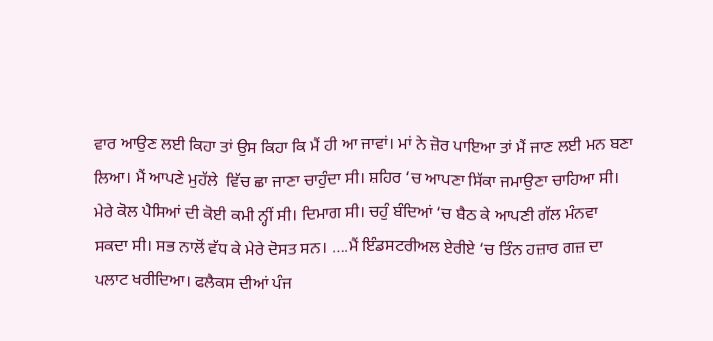ਵਾਰ ਆਉਣ ਲਈ ਕਿਹਾ ਤਾਂ ਉਸ ਕਿਹਾ ਕਿ ਮੈਂ ਹੀ ਆ ਜਾਵਾਂ। ਮਾਂ ਨੇ ਜ਼ੋਰ ਪਾਇਆ ਤਾਂ ਮੈਂ ਜਾਣ ਲਈ ਮਨ ਬਣਾ ਲਿਆ। ਮੈਂ ਆਪਣੇ ਮੁਹੱਲੇ  ਵਿੱਚ ਛਾ ਜਾਣਾ ਚਾਹੁੰਦਾ ਸੀ। ਸ਼ਹਿਰ ‘ਚ ਆਪਣਾ ਸਿੱਕਾ ਜਮਾਉਣਾ ਚਾਹਿਆ ਸੀ। ਮੇਰੇ ਕੋਲ ਪੈਸਿਆਂ ਦੀ ਕੋਈ ਕਮੀ ਨ੍ਹੀਂ ਸੀ। ਦਿਮਾਗ ਸੀ। ਚਹੁੰ ਬੰਦਿਆਂ ‘ਚ ਬੈਠ ਕੇ ਆਪਣੀ ਗੱਲ ਮੰਨਵਾ ਸਕਦਾ ਸੀ। ਸਭ ਨਾਲੋਂ ਵੱਧ ਕੇ ਮੇਰੇ ਦੋਸਤ ਸਨ। ….ਮੈਂ ਇੰਡਸਟਰੀਅਲ ਏਰੀਏ ‘ਚ ਤਿੰਨ ਹਜ਼ਾਰ ਗਜ਼ ਦਾ ਪਲਾਟ ਖਰੀਦਿਆ। ਫਲੈਕਸ ਦੀਆਂ ਪੰਜ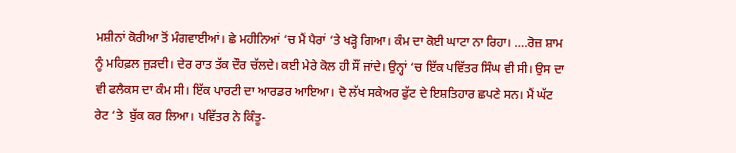ਮਸ਼ੀਨਾਂ ਕੋਰੀਆ ਤੋਂ ਮੰਗਵਾਈਆਂ। ਛੇ ਮਹੀਨਿਆਂ ‘ਚ ਮੈਂ ਪੈਰਾਂ ‘ਤੇ ਖੜ੍ਹੋ ਗਿਆ। ਕੰਮ ਦਾ ਕੋਈ ਘਾਟਾ ਨਾ ਰਿਹਾ। ….ਰੋਜ਼ ਸ਼ਾਮ ਨੂੰ ਮਹਿਫ਼ਲ ਜੁੜਦੀ। ਦੇਰ ਰਾਤ ਤੱਕ ਦੌਰ ਚੱਲਦੇ। ਕਈ ਮੇਰੇ ਕੋਲ ਹੀ ਸੌਂ ਜਾਂਦੇ। ਉਨ੍ਹਾਂ ‘ਚ ਇੱਕ ਪਵਿੱਤਰ ਸਿੰਘ ਵੀ ਸੀ। ਉਸ ਦਾ ਵੀ ਫਲੈਕਸ ਦਾ ਕੰਮ ਸੀ। ਇੱਕ ਪਾਰਟੀ ਦਾ ਆਰਡਰ ਆਇਆ। ਦੋ ਲੱਖ ਸਕੇਅਰ ਫੁੱਟ ਦੇ ਇਸ਼ਤਿਹਾਰ ਛਪਣੇ ਸਨ। ਮੈਂ ਘੱਟ ਰੇਟ ‘ਤੇ  ਬੁੱਕ ਕਰ ਲਿਆ। ਪਵਿੱਤਰ ਨੇ ਕਿੰਤੂ-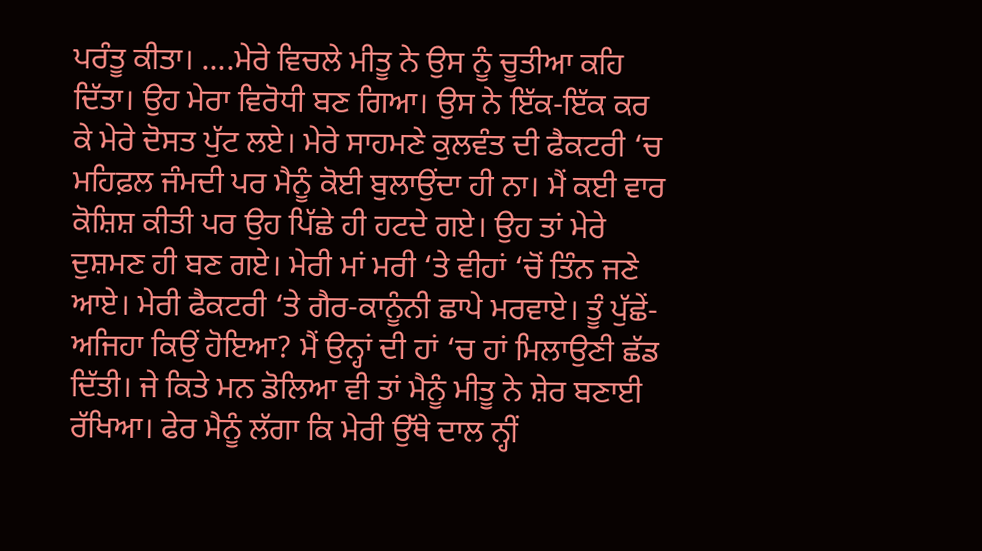ਪਰੰਤੂ ਕੀਤਾ। ….ਮੇਰੇ ਵਿਚਲੇ ਮੀਤੂ ਨੇ ਉਸ ਨੂੰ ਚੂਤੀਆ ਕਹਿ ਦਿੱਤਾ। ਉਹ ਮੇਰਾ ਵਿਰੋਧੀ ਬਣ ਗਿਆ। ਉਸ ਨੇ ਇੱਕ-ਇੱਕ ਕਰ ਕੇ ਮੇਰੇ ਦੋਸਤ ਪੁੱਟ ਲਏ। ਮੇਰੇ ਸਾਹਮਣੇ ਕੁਲਵੰਤ ਦੀ ਫੈਕਟਰੀ ‘ਚ ਮਹਿਫ਼ਲ ਜੰਮਦੀ ਪਰ ਮੈਨੂੰ ਕੋਈ ਬੁਲਾਉਂਦਾ ਹੀ ਨਾ। ਮੈਂ ਕਈ ਵਾਰ ਕੋਸ਼ਿਸ਼ ਕੀਤੀ ਪਰ ਉਹ ਪਿੱਛੇ ਹੀ ਹਟਦੇ ਗਏ। ਉਹ ਤਾਂ ਮੇਰੇ
ਦੁਸ਼ਮਣ ਹੀ ਬਣ ਗਏ। ਮੇਰੀ ਮਾਂ ਮਰੀ ‘ਤੇ ਵੀਹਾਂ ‘ਚੋਂ ਤਿੰਨ ਜਣੇ ਆਏ। ਮੇਰੀ ਫੈਕਟਰੀ ‘ਤੇ ਗੈਰ-ਕਾਨੂੰਨੀ ਛਾਪੇ ਮਰਵਾਏ। ਤੂੰ ਪੁੱਛੇਂ- ਅਜਿਹਾ ਕਿਉਂ ਹੋਇਆ? ਮੈਂ ਉਨ੍ਹਾਂ ਦੀ ਹਾਂ ‘ਚ ਹਾਂ ਮਿਲਾਉਣੀ ਛੱਡ ਦਿੱਤੀ। ਜੇ ਕਿਤੇ ਮਨ ਡੋਲਿਆ ਵੀ ਤਾਂ ਮੈਨੂੰ ਮੀਤੂ ਨੇ ਸ਼ੇਰ ਬਣਾਈ ਰੱਖਿਆ। ਫੇਰ ਮੈਨੂੰ ਲੱਗਾ ਕਿ ਮੇਰੀ ਉੱਥੇ ਦਾਲ ਨ੍ਹੀਂ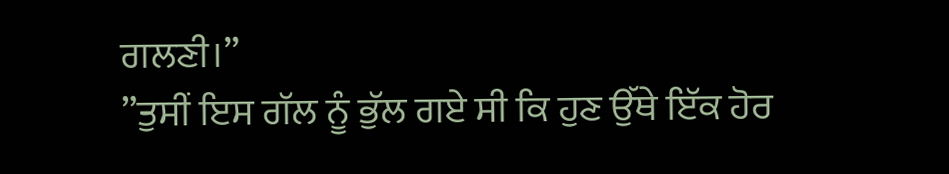ਗਲਣੀ।”
”ਤੁਸੀਂ ਇਸ ਗੱਲ ਨੂੰ ਭੁੱਲ ਗਏ ਸੀ ਕਿ ਹੁਣ ਉੱਥੇ ਇੱਕ ਹੋਰ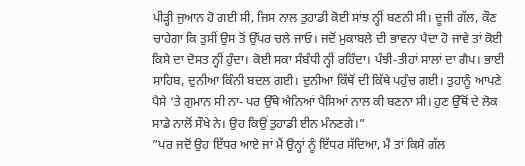ਪੀੜ੍ਹੀ ਜੁਆਨ ਹੋ ਗਈ ਸੀ, ਜਿਸ ਨਾਲ ਤੁਹਾਡੀ ਕੋਈ ਸਾਂਝ ਨ੍ਹੀਂ ਬਣਨੀ ਸੀ। ਦੂਜੀ ਗੱਲ, ਕੌਣ ਚਾਹੇਗਾ ਕਿ ਤੁਸੀਂ ਉਸ ਤੋਂ ਉੱਪਰ ਚਲੇ ਜਾਓ। ਜਦੋਂ ਮੁਕਾਬਲੇ ਦੀ ਭਾਵਨਾ ਪੈਦਾ ਹੋ ਜਾਵੇ ਤਾਂ ਕੋਈ ਕਿਸੇ ਦਾ ਦੋਸਤ ਨ੍ਹੀਂ ਹੁੰਦਾ। ਕੋਈ ਸਕਾ ਸੰਬੰਧੀ ਨ੍ਹੀਂ ਰਹਿੰਦਾ। ਪੰਝੀ-ਤੀਹਾਂ ਸਾਲਾਂ ਦਾ ਗੈਪ। ਭਾਈ ਸਾਹਿਬ, ਦੁਨੀਆ ਕਿੰਨੀ ਬਦਲ ਗਈ। ਦੁਨੀਆ ਕਿੱਥੋਂ ਦੀ ਕਿੱਥੇ ਪਹੁੰਚ ਗਈ। ਤੁਹਾਨੂੰ ਆਪਣੇ ਪੈਸੇ ‘ਤੇ ਗੁਮਾਨ ਸੀ ਨਾ- ਪਰ ਉੱਥੇ ਐਨਿਆਂ ਪੈਸਿਆਂ ਨਾਲ ਕੀ ਬਣਨਾ ਸੀ। ਹੁਣ ਉੱਥੋਂ ਦੇ ਲੋਕ ਸਾਡੇ ਨਾਲੋਂ ਸੌਖੇ ਨੇ। ਉਹ ਕਿਉਂ ਤੁਹਾਡੀ ਈਨ ਮੰਨਣਗੇ।”
”ਪਰ ਜਦੋਂ ਉਹ ਇੱਧਰ ਆਏ ਜਾਂ ਮੈਂ ਉਨ੍ਹਾਂ ਨੂੰ ਇੱਧਰ ਸੱਦਿਆ, ਮੈਂ ਤਾਂ ਕਿਸੇ ਗੱਲ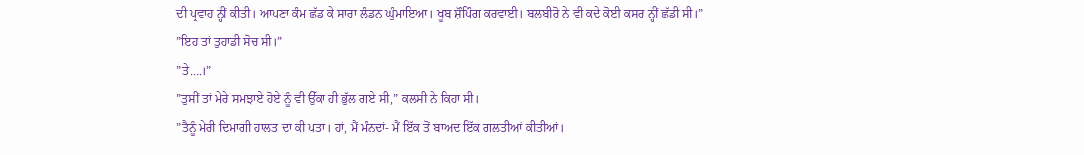ਦੀ ਪ੍ਰਵਾਹ ਨ੍ਹੀਂ ਕੀਤੀ। ਆਪਣਾ ਕੰਮ ਛੱਡ ਕੇ ਸਾਰਾ ਲੰਡਨ ਘੁੰਮਾਇਆ। ਖੂਬ ਸ਼ੌਪਿੰਗ ਕਰਵਾਈ। ਬਲਬੀਰੋ ਨੇ ਵੀ ਕਦੇ ਕੋਈ ਕਸਰ ਨ੍ਹੀਂ ਛੱਡੀ ਸੀ।”
”ਇਹ ਤਾਂ ਤੁਹਾਡੀ ਸੋਚ ਸੀ।”
”ਤੇ….।”
”ਤੁਸੀਂ ਤਾਂ ਮੇਰੇ ਸਮਝਾਏ ਹੋਏ ਨੂੰ ਵੀ ਉੱਕਾ ਹੀ ਭੁੱਲ ਗਏ ਸੀ,” ਕਲਸੀ ਨੇ ਕਿਹਾ ਸੀ।
”ਤੈਨੂੰ ਮੇਰੀ ਦਿਮਾਗੀ ਹਾਲਤ ਦਾ ਕੀ ਪਤਾ। ਹਾਂ, ਮੈਂ ਮੰਨਦਾਂ- ਮੈਂ ਇੱਕ ਤੋਂ ਬਾਅਦ ਇੱਕ ਗਲਤੀਆਂ ਕੀਤੀਆਂ।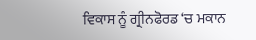ਵਿਕਾਸ ਨੂੰ ਗ੍ਰੀਨਫੋਰਡ ‘ਚ ਮਕਾਨ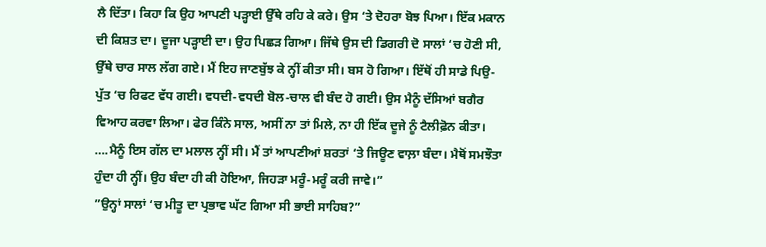ਲੈ ਦਿੱਤਾ। ਕਿਹਾ ਕਿ ਉਹ ਆਪਣੀ ਪੜ੍ਹਾਈ ਉੱਥੇ ਰਹਿ ਕੇ ਕਰੇ। ਉਸ ‘ਤੇ ਦੋਹਰਾ ਬੋਝ ਪਿਆ। ਇੱਕ ਮਕਾਨ ਦੀ ਕਿਸ਼ਤ ਦਾ। ਦੂਜਾ ਪੜ੍ਹਾਈ ਦਾ। ਉਹ ਪਿਛੜ ਗਿਆ। ਜਿੱਥੇ ਉਸ ਦੀ ਡਿਗਰੀ ਦੋ ਸਾਲਾਂ ‘ਚ ਹੋਣੀ ਸੀ, ਉੱਥੇ ਚਾਰ ਸਾਲ ਲੱਗ ਗਏ। ਮੈਂ ਇਹ ਜਾਣਬੁੱਝ ਕੇ ਨ੍ਹੀਂ ਕੀਤਾ ਸੀ। ਬਸ ਹੋ ਗਿਆ। ਇੱਥੋਂ ਹੀ ਸਾਡੇ ਪਿਉ-ਪੁੱਤ ‘ਚ ਰਿਫਟ ਵੱਧ ਗਈ। ਵਧਦੀ-ਵਧਦੀ ਬੋਲ-ਚਾਲ ਵੀ ਬੰਦ ਹੋ ਗਈ। ਉਸ ਮੈਨੂੰ ਦੱਸਿਆਂ ਬਗੈਰ ਵਿਆਹ ਕਰਵਾ ਲਿਆ। ਫੇਰ ਕਿੰਨੇ ਸਾਲ, ਅਸੀਂ ਨਾ ਤਾਂ ਮਿਲੇ, ਨਾ ਹੀ ਇੱਕ ਦੂਜੇ ਨੂੰ ਟੈਲੀਫ਼ੋਨ ਕੀਤਾ। ….ਮੈਨੂੰ ਇਸ ਗੱਲ ਦਾ ਮਲਾਲ ਨ੍ਹੀਂ ਸੀ। ਮੈਂ ਤਾਂ ਆਪਣੀਆਂ ਸ਼ਰਤਾਂ ‘ਤੇ ਜਿਊਣ ਵਾਲ਼ਾ ਬੰਦਾ। ਮੈਥੋਂ ਸਮਝੌਤਾ ਹੁੰਦਾ ਹੀ ਨ੍ਹੀਂ। ਉਹ ਬੰਦਾ ਹੀ ਕੀ ਹੋਇਆ, ਜਿਹੜਾ ਮਰੂੰ-ਮਰੂੰ ਕਰੀ ਜਾਵੇ।”
”ਉਨ੍ਹਾਂ ਸਾਲਾਂ ‘ਚ ਮੀਤੂ ਦਾ ਪ੍ਰਭਾਵ ਘੱਟ ਗਿਆ ਸੀ ਭਾਈ ਸਾਹਿਬ?”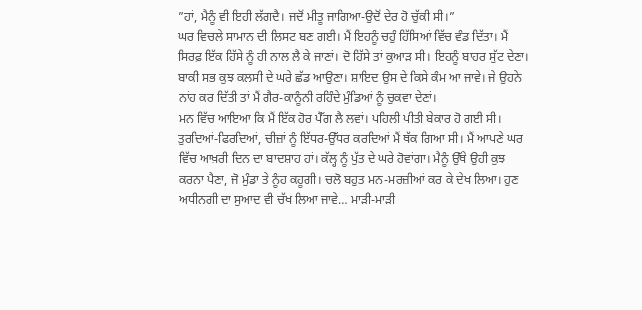”ਹਾਂ, ਮੈਨੂੰ ਵੀ ਇਹੀ ਲੱਗਦੈ। ਜਦੋਂ ਮੀਤੂ ਜਾਗਿਆ-ਉਦੋਂ ਦੇਰ ਹੋ ਚੁੱਕੀ ਸੀ।”
ਘਰ ਵਿਚਲੇ ਸਾਮਾਨ ਦੀ ਲਿਸਟ ਬਣ ਗਈ। ਮੈਂ ਇਹਨੂੰ ਚਹੁੰ ਹਿੱਸਿਆਂ ਵਿੱਚ ਵੰਡ ਦਿੱਤਾ। ਮੈਂ ਸਿਰਫ਼ ਇੱਕ ਹਿੱਸੇ ਨੂੰ ਹੀ ਨਾਲ ਲੈ ਕੇ ਜਾਣਾਂ। ਦੋ ਹਿੱਸੇ ਤਾਂ ਕੁਆੜ ਸੀ। ਇਹਨੂੰ ਬਾਹਰ ਸੁੱਟ ਦੇਣਾ। ਬਾਕੀ ਸਭ ਕੁਝ ਕਲਸੀ ਦੇ ਘਰੇ ਛੱਡ ਆਉਣਾ। ਸ਼ਾਇਦ ਉਸ ਦੇ ਕਿਸੇ ਕੰਮ ਆ ਜਾਵੇ। ਜੇ ਉਹਨੇ ਨਾਂਹ ਕਰ ਦਿੱਤੀ ਤਾਂ ਮੈਂ ਗੈਰ-ਕਾਨੂੰਨੀ ਰਹਿੰਦੇ ਮੁੰਡਿਆਂ ਨੂੰ ਚੁਕਵਾ ਦੇਣਾਂ।
ਮਨ ਵਿੱਚ ਆਇਆ ਕਿ ਮੈਂ ਇੱਕ ਹੋਰ ਪੈੱਗ ਲੈ ਲਵਾਂ। ਪਹਿਲੀ ਪੀਤੀ ਬੇਕਾਰ ਹੋ ਗਈ ਸੀ। ਤੁਰਦਿਆਂ-ਫਿਰਦਿਆਂ, ਚੀਜ਼ਾਂ ਨੂੰ ਇੱਧਰ-ਉੱਧਰ ਕਰਦਿਆਂ ਮੈਂ ਥੱਕ ਗਿਆ ਸੀ। ਮੈਂ ਆਪਣੇ ਘਰ ਵਿੱਚ ਆਖ਼ਰੀ ਦਿਨ ਦਾ ਬਾਦਸ਼ਾਹ ਹਾਂ। ਕੱਲ੍ਹ ਨੂੰ ਪੁੱਤ ਦੇ ਘਰੇ ਹੋਵਾਂਗਾ। ਮੈਨੂੰ ਉੱਥੇ ਉਹੀ ਕੁਝ ਕਰਨਾ ਪੈਣਾ, ਜੋ ਮੁੰਡਾ ਤੇ ਨੂੰਹ ਕਹੂਗੀ। ਚਲੋ ਬਹੁਤ ਮਨ-ਮਰਜ਼ੀਆਂ ਕਰ ਕੇ ਦੇਖ ਲਿਆ। ਹੁਣ ਅਧੀਨਗੀ ਦਾ ਸੁਆਦ ਵੀ ਚੱਖ ਲਿਆ ਜਾਵੇ… ਮਾੜੀ-ਮਾੜੀ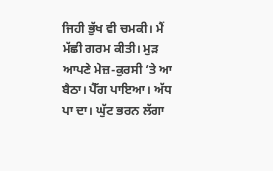ਜਿਹੀ ਭੁੱਖ ਵੀ ਚਮਕੀ। ਮੈਂ ਮੱਛੀ ਗਰਮ ਕੀਤੀ। ਮੁੜ ਆਪਣੇ ਮੇਜ਼-ਕੁਰਸੀ ‘ਤੇ ਆ ਬੈਠਾ। ਪੈੱਗ ਪਾਇਆ। ਅੱਧ ਪਾ ਦਾ। ਘੁੱਟ ਭਰਨ ਲੱਗਾ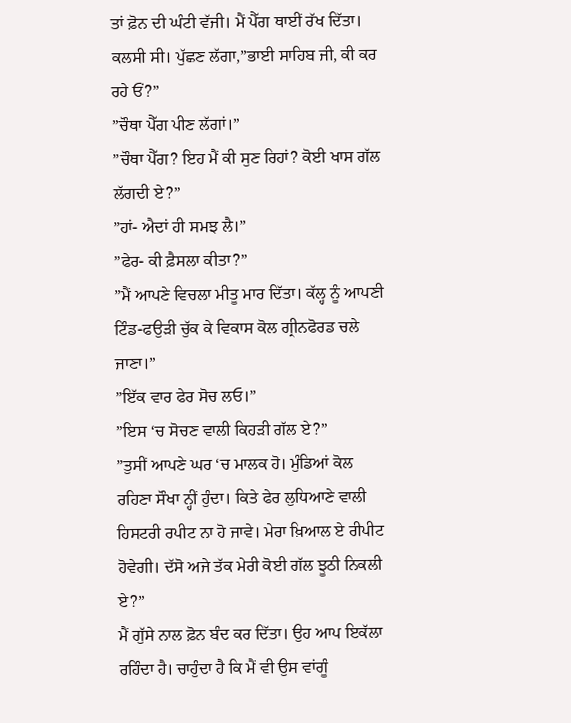ਤਾਂ ਫ਼ੋਨ ਦੀ ਘੰਟੀ ਵੱਜੀ। ਮੈਂ ਪੈੱਗ ਥਾਈਂ ਰੱਖ ਦਿੱਤਾ। ਕਲਸੀ ਸੀ। ਪੁੱਛਣ ਲੱਗਾ,”ਭਾਈ ਸਾਹਿਬ ਜੀ, ਕੀ ਕਰ ਰਹੇ ਓਂ?”
”ਚੌਥਾ ਪੈੱਗ ਪੀਣ ਲੱਗਾਂ।”
”ਚੌਥਾ ਪੈੱਗ? ਇਹ ਮੈਂ ਕੀ ਸੁਣ ਰਿਹਾਂ? ਕੋਈ ਖਾਸ ਗੱਲ ਲੱਗਦੀ ਏ?”
”ਹਾਂ- ਐਦਾਂ ਹੀ ਸਮਝ ਲੈ।”
”ਫੇਰ- ਕੀ ਫ਼ੈਸਲਾ ਕੀਤਾ?”
”ਮੈਂ ਆਪਣੇ ਵਿਚਲਾ ਮੀਤੂ ਮਾਰ ਦਿੱਤਾ। ਕੱਲ੍ਹ ਨੂੰ ਆਪਣੀ ਟਿੰਡ-ਫਉੜੀ ਚੁੱਕ ਕੇ ਵਿਕਾਸ ਕੋਲ ਗ੍ਰੀਨਫੋਰਡ ਚਲੇ ਜਾਣਾ।”
”ਇੱਕ ਵਾਰ ਫੇਰ ਸੋਚ ਲਓ।”
”ਇਸ ‘ਚ ਸੋਚਣ ਵਾਲੀ ਕਿਹੜੀ ਗੱਲ ਏ?”
”ਤੁਸੀਂ ਆਪਣੇ ਘਰ ‘ਚ ਮਾਲਕ ਹੋ। ਮੁੰਡਿਆਂ ਕੋਲ ਰਹਿਣਾ ਸੌਖਾ ਨ੍ਹੀਂ ਹੁੰਦਾ। ਕਿਤੇ ਫੇਰ ਲੁਧਿਆਣੇ ਵਾਲੀ ਹਿਸਟਰੀ ਰਪੀਟ ਨਾ ਹੋ ਜਾਵੇ। ਮੇਰਾ ਖ਼ਿਆਲ ਏ ਰੀਪੀਟ ਹੋਵੇਗੀ। ਦੱਸੋ ਅਜੇ ਤੱਕ ਮੇਰੀ ਕੋਈ ਗੱਲ ਝੂਠੀ ਨਿਕਲੀ ਏ?”
ਮੈਂ ਗੁੱਸੇ ਨਾਲ ਫ਼ੋਨ ਬੰਦ ਕਰ ਦਿੱਤਾ। ਉਹ ਆਪ ਇਕੱਲਾ ਰਹਿੰਦਾ ਹੈ। ਚਾਹੁੰਦਾ ਹੈ ਕਿ ਮੈਂ ਵੀ ਉਸ ਵਾਂਗੂੰ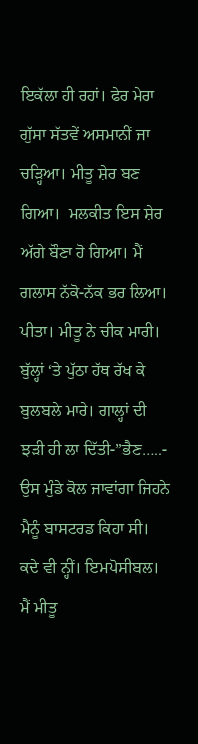ਇਕੱਲਾ ਹੀ ਰਹਾਂ। ਫੇਰ ਮੇਰਾ ਗੁੱਸਾ ਸੱਤਵੇਂ ਅਸਮਾਨੀਂ ਜਾ ਚੜ੍ਹਿਆ। ਮੀਤੂ ਸ਼ੇਰ ਬਣ ਗਿਆ।  ਮਲਕੀਤ ਇਸ ਸ਼ੇਰ ਅੱਗੇ ਬੌਣਾ ਹੋ ਗਿਆ। ਮੈਂ ਗਲਾਸ ਨੱਕੋ-ਨੱਕ ਭਰ ਲਿਆ। ਪੀਤਾ। ਮੀਤੂ ਨੇ ਚੀਕ ਮਾਰੀ। ਬੁੱਲ੍ਹਾਂ ‘ਤੇ ਪੁੱਠਾ ਹੱਥ ਰੱਖ ਕੇ ਬੁਲਬਲੇ ਮਾਰੇ। ਗਾਲ੍ਹਾਂ ਦੀ ਝੜੀ ਹੀ ਲਾ ਦਿੱਤੀ-”ਭੈਣ…..- ਉਸ ਮੁੰਡੇ ਕੋਲ ਜਾਵਾਂਗਾ ਜਿਹਨੇ ਮੈਨੂੰ ਬਾਸਟਰਡ ਕਿਹਾ ਸੀ। ਕਦੇ ਵੀ ਨ੍ਹੀਂ। ਇਮਪੋਸੀਬਲ। ਮੈਂ ਮੀਤੂ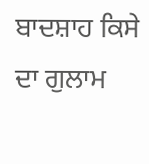ਬਾਦਸ਼ਾਹ ਕਿਸੇ ਦਾ ਗੁਲਾਮ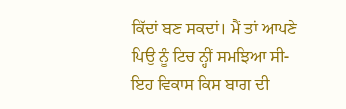ਕਿੱਦਾਂ ਬਣ ਸਕਦਾਂ। ਮੈਂ ਤਾਂ ਆਪਣੇ ਪਿਉ ਨੂੰ ਟਿਚ ਨ੍ਹੀਂ ਸਮਝਿਆ ਸੀ-ਇਹ ਵਿਕਾਸ ਕਿਸ ਬਾਗ ਦੀ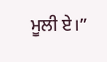ਮੂਲੀ ਏ।”